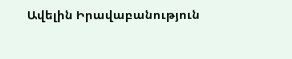Ավելին Իրավաբանություն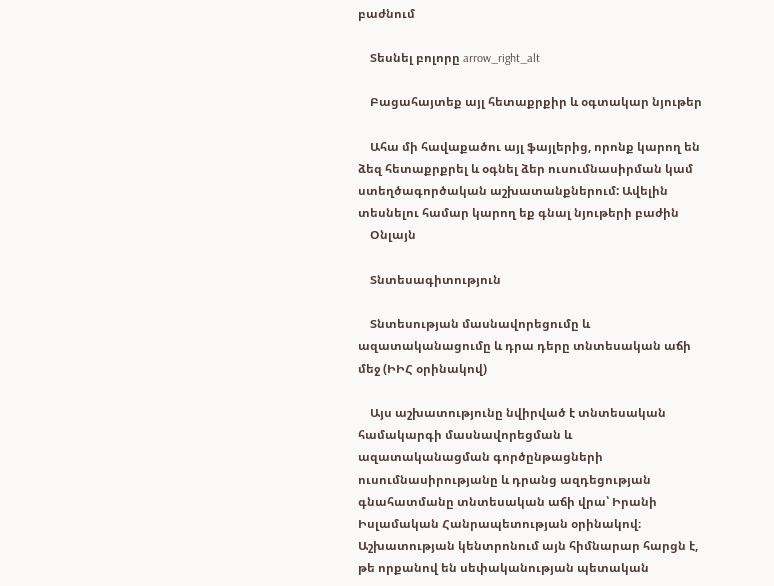բաժնում

    Տեսնել բոլորը arrow_right_alt

    Բացահայտեք այլ հետաքրքիր և օգտակար նյութեր

    Ահա մի հավաքածու այլ ֆայլերից, որոնք կարող են ձեզ հետաքրքրել և օգնել ձեր ուսումնասիրման կամ ստեղծագործական աշխատանքներում: Ավելին տեսնելու համար կարող եք գնալ նյութերի բաժին
    Օնլայն

    Տնտեսագիտություն

    Տնտեսության մասնավորեցումը և ազատականացումը և դրա դերը տնտեսական աճի մեջ (ԻԻՀ օրինակով)

    Այս աշխատությունը նվիրված է տնտեսական համակարգի մասնավորեցման և ազատականացման գործընթացների ուսումնասիրությանը և դրանց ազդեցության գնահատմանը տնտեսական աճի վրա՝ Իրանի Իսլամական Հանրապետության օրինակով։ Աշխատության կենտրոնում այն հիմնարար հարցն է, թե որքանով են սեփականության պետական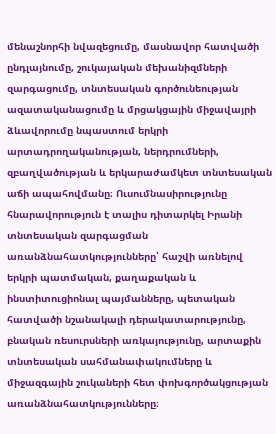մենաշնորհի նվազեցումը, մասնավոր հատվածի ընդլայնումը, շուկայական մեխանիզմների զարգացումը, տնտեսական գործունեության ազատականացումը և մրցակցային միջավայրի ձևավորումը նպաստում երկրի արտադրողականության, ներդրումների, զբաղվածության և երկարաժամկետ տնտեսական աճի ապահովմանը։ Ուսումնասիրությունը հնարավորություն է տալիս դիտարկել Իրանի տնտեսական զարգացման առանձնահատկությունները՝ հաշվի առնելով երկրի պատմական, քաղաքական և ինստիտուցիոնալ պայմանները, պետական հատվածի նշանակալի դերակատարությունը, բնական ռեսուրսների առկայությունը, արտաքին տնտեսական սահմանափակումները և միջազգային շուկաների հետ փոխգործակցության առանձնահատկությունները։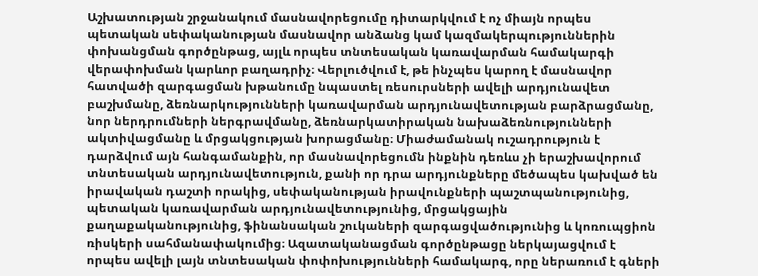Աշխատության շրջանակում մասնավորեցումը դիտարկվում է ոչ միայն որպես պետական սեփականության մասնավոր անձանց կամ կազմակերպություններին փոխանցման գործընթաց, այլև որպես տնտեսական կառավարման համակարգի վերափոխման կարևոր բաղադրիչ։ Վերլուծվում է, թե ինչպես կարող է մասնավոր հատվածի զարգացման խթանումը նպաստել ռեսուրսների ավելի արդյունավետ բաշխմանը, ձեռնարկությունների կառավարման արդյունավետության բարձրացմանը, նոր ներդրումների ներգրավմանը, ձեռնարկատիրական նախաձեռնությունների ակտիվացմանը և մրցակցության խորացմանը։ Միաժամանակ ուշադրություն է դարձվում այն հանգամանքին, որ մասնավորեցումն ինքնին դեռևս չի երաշխավորում տնտեսական արդյունավետություն, քանի որ դրա արդյունքները մեծապես կախված են իրավական դաշտի որակից, սեփականության իրավունքների պաշտպանությունից, պետական կառավարման արդյունավետությունից, մրցակցային քաղաքականությունից, ֆինանսական շուկաների զարգացվածությունից և կոռուպցիոն ռիսկերի սահմանափակումից։ Ազատականացման գործընթացը ներկայացվում է որպես ավելի լայն տնտեսական փոփոխությունների համակարգ, որը ներառում է գների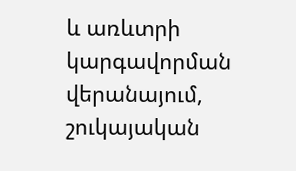և առևտրի կարգավորման վերանայում, շուկայական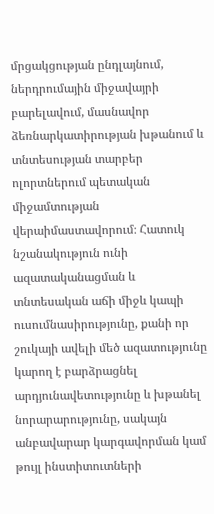մրցակցության ընդլայնում, ներդրումային միջավայրի բարելավում, մասնավոր ձեռնարկատիրության խթանում և տնտեսության տարբեր ոլորտներում պետական միջամտության վերաիմաստավորում։ Հատուկ նշանակություն ունի ազատականացման և տնտեսական աճի միջև կապի ուսումնասիրությունը, քանի որ շուկայի ավելի մեծ ազատությունը կարող է բարձրացնել արդյունավետությունը և խթանել նորարարությունը, սակայն անբավարար կարգավորման կամ թույլ ինստիտուտների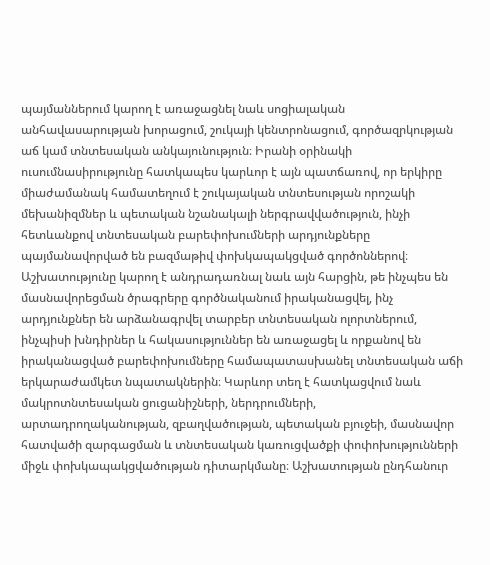պայմաններում կարող է առաջացնել նաև սոցիալական անհավասարության խորացում, շուկայի կենտրոնացում, գործազրկության աճ կամ տնտեսական անկայունություն։ Իրանի օրինակի ուսումնասիրությունը հատկապես կարևոր է այն պատճառով, որ երկիրը միաժամանակ համատեղում է շուկայական տնտեսության որոշակի մեխանիզմներ և պետական նշանակալի ներգրավվածություն, ինչի հետևանքով տնտեսական բարեփոխումների արդյունքները պայմանավորված են բազմաթիվ փոխկապակցված գործոններով։ Աշխատությունը կարող է անդրադառնալ նաև այն հարցին, թե ինչպես են մասնավորեցման ծրագրերը գործնականում իրականացվել, ինչ արդյունքներ են արձանագրվել տարբեր տնտեսական ոլորտներում, ինչպիսի խնդիրներ և հակասություններ են առաջացել և որքանով են իրականացված բարեփոխումները համապատասխանել տնտեսական աճի երկարաժամկետ նպատակներին։ Կարևոր տեղ է հատկացվում նաև մակրոտնտեսական ցուցանիշների, ներդրումների, արտադրողականության, զբաղվածության, պետական բյուջեի, մասնավոր հատվածի զարգացման և տնտեսական կառուցվածքի փոփոխությունների միջև փոխկապակցվածության դիտարկմանը։ Աշխատության ընդհանուր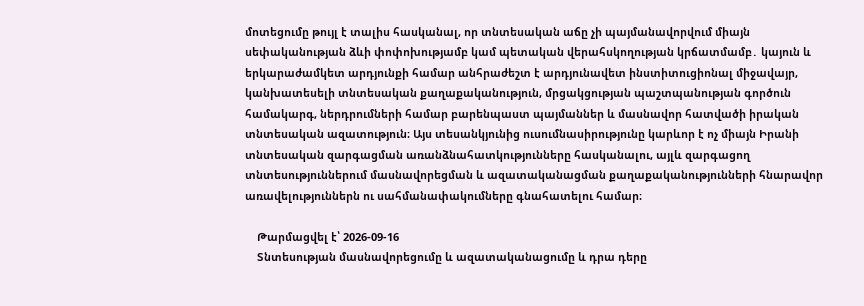մոտեցումը թույլ է տալիս հասկանալ, որ տնտեսական աճը չի պայմանավորվում միայն սեփականության ձևի փոփոխությամբ կամ պետական վերահսկողության կրճատմամբ․ կայուն և երկարաժամկետ արդյունքի համար անհրաժեշտ է արդյունավետ ինստիտուցիոնալ միջավայր, կանխատեսելի տնտեսական քաղաքականություն, մրցակցության պաշտպանության գործուն համակարգ, ներդրումների համար բարենպաստ պայմաններ և մասնավոր հատվածի իրական տնտեսական ազատություն։ Այս տեսանկյունից ուսումնասիրությունը կարևոր է ոչ միայն Իրանի տնտեսական զարգացման առանձնահատկությունները հասկանալու, այլև զարգացող տնտեսություններում մասնավորեցման և ազատականացման քաղաքականությունների հնարավոր առավելություններն ու սահմանափակումները գնահատելու համար։

    Թարմացվել է՝ 2026-09-16
    Տնտեսության մասնավորեցումը և ազատականացումը և դրա դերը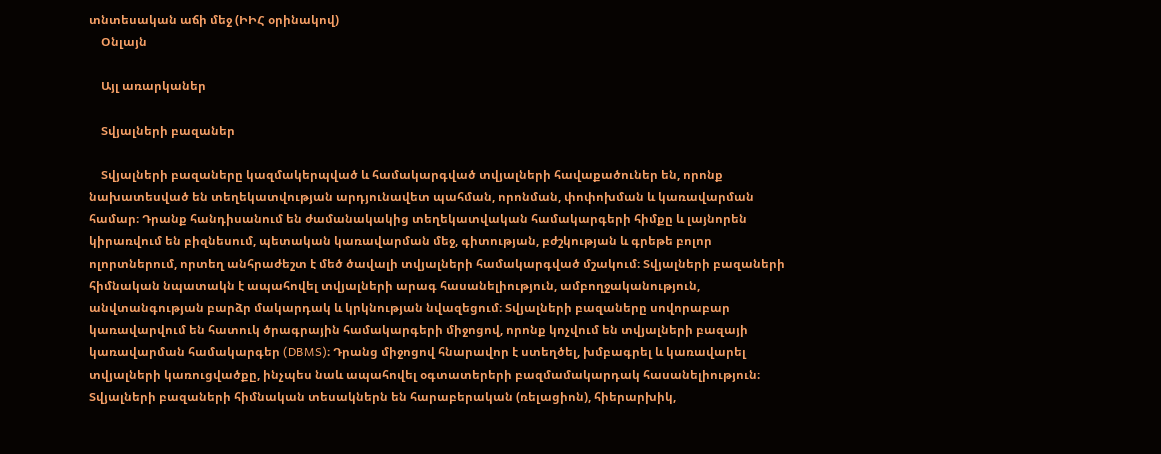տնտեսական աճի մեջ (ԻԻՀ օրինակով)
    Օնլայն

    Այլ առարկաներ

    Տվյալների բազաներ

    Տվյալների բազաները կազմակերպված և համակարգված տվյալների հավաքածուներ են, որոնք նախատեսված են տեղեկատվության արդյունավետ պահման, որոնման, փոփոխման և կառավարման համար։ Դրանք հանդիսանում են ժամանակակից տեղեկատվական համակարգերի հիմքը և լայնորեն կիրառվում են բիզնեսում, պետական կառավարման մեջ, գիտության, բժշկության և գրեթե բոլոր ոլորտներում, որտեղ անհրաժեշտ է մեծ ծավալի տվյալների համակարգված մշակում։ Տվյալների բազաների հիմնական նպատակն է ապահովել տվյալների արագ հասանելիություն, ամբողջականություն, անվտանգության բարձր մակարդակ և կրկնության նվազեցում։ Տվյալների բազաները սովորաբար կառավարվում են հատուկ ծրագրային համակարգերի միջոցով, որոնք կոչվում են տվյալների բազայի կառավարման համակարգեր (DBMS)։ Դրանց միջոցով հնարավոր է ստեղծել, խմբագրել և կառավարել տվյալների կառուցվածքը, ինչպես նաև ապահովել օգտատերերի բազմամակարդակ հասանելիություն։ Տվյալների բազաների հիմնական տեսակներն են հարաբերական (ռելացիոն), հիերարխիկ,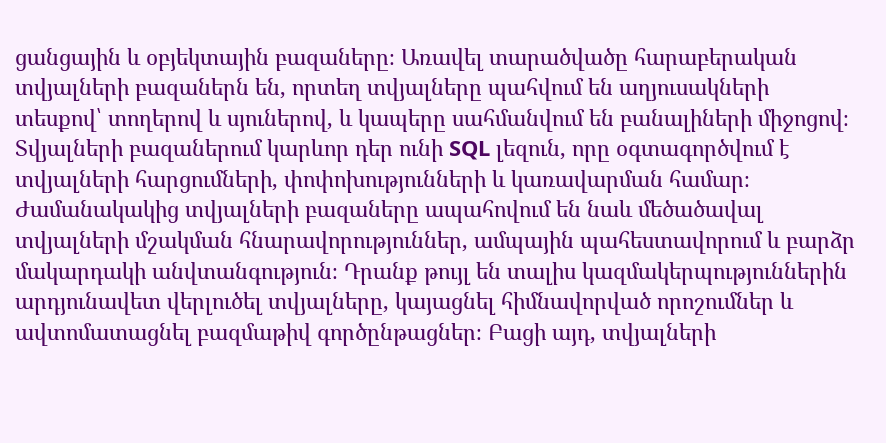ցանցային և օբյեկտային բազաները։ Առավել տարածվածը հարաբերական տվյալների բազաներն են, որտեղ տվյալները պահվում են աղյուսակների տեսքով՝ տողերով և սյուներով, և կապերը սահմանվում են բանալիների միջոցով։ Տվյալների բազաներում կարևոր դեր ունի SQL լեզուն, որը օգտագործվում է տվյալների հարցումների, փոփոխությունների և կառավարման համար։ Ժամանակակից տվյալների բազաները ապահովում են նաև մեծածավալ տվյալների մշակման հնարավորություններ, ամպային պահեստավորում և բարձր մակարդակի անվտանգություն։ Դրանք թույլ են տալիս կազմակերպություններին արդյունավետ վերլուծել տվյալները, կայացնել հիմնավորված որոշումներ և ավտոմատացնել բազմաթիվ գործընթացներ։ Բացի այդ, տվյալների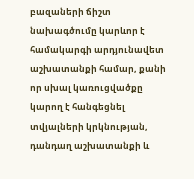բազաների ճիշտ նախագծումը կարևոր է համակարգի արդյունավետ աշխատանքի համար, քանի որ սխալ կառուցվածքը կարող է հանգեցնել տվյալների կրկնության, դանդաղ աշխատանքի և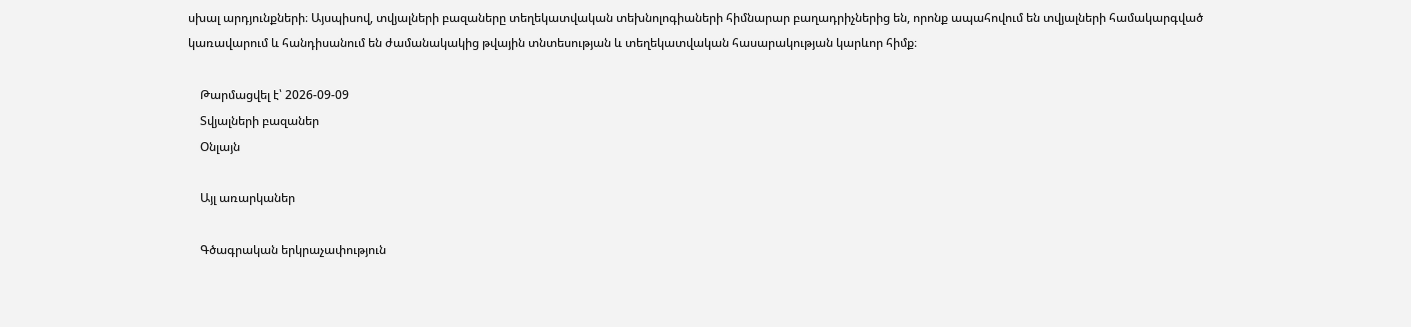սխալ արդյունքների։ Այսպիսով, տվյալների բազաները տեղեկատվական տեխնոլոգիաների հիմնարար բաղադրիչներից են, որոնք ապահովում են տվյալների համակարգված կառավարում և հանդիսանում են ժամանակակից թվային տնտեսության և տեղեկատվական հասարակության կարևոր հիմք։

    Թարմացվել է՝ 2026-09-09
    Տվյալների բազաներ
    Օնլայն

    Այլ առարկաներ

    Գծագրական երկրաչափություն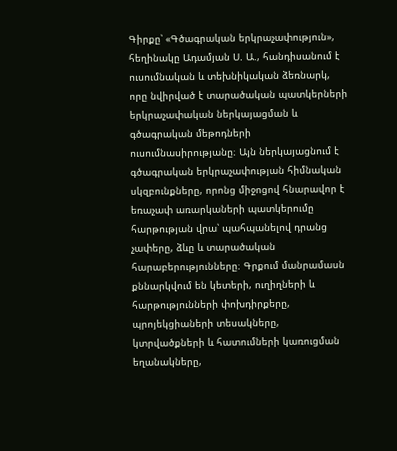Գիրքը՝ «Գծագրական երկրաչափություն», հեղինակը Ադամյան Ս. Ա., հանդիսանում է ուսումնական և տեխնիկական ձեռնարկ, որը նվիրված է տարածական պատկերների երկրաչափական ներկայացման և գծագրական մեթոդների ուսումնասիրությանը։ Այն ներկայացնում է գծագրական երկրաչափության հիմնական սկզբունքները, որոնց միջոցով հնարավոր է եռաչափ առարկաների պատկերումը հարթության վրա՝ պահպանելով դրանց չափերը, ձևը և տարածական հարաբերությունները։ Գրքում մանրամասն քննարկվում են կետերի, ուղիղների և հարթությունների փոխդիրքերը, պրոյեկցիաների տեսակները, կտրվածքների և հատումների կառուցման եղանակները,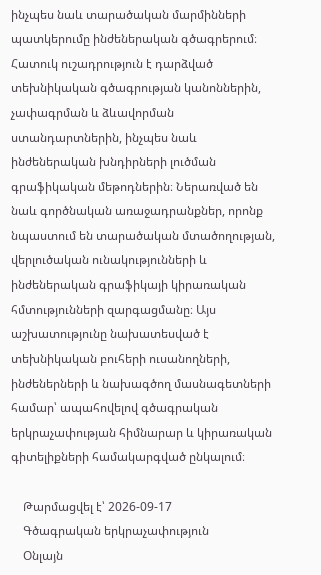ինչպես նաև տարածական մարմինների պատկերումը ինժեներական գծագրերում։ Հատուկ ուշադրություն է դարձված տեխնիկական գծագրության կանոններին, չափագրման և ձևավորման ստանդարտներին, ինչպես նաև ինժեներական խնդիրների լուծման գրաֆիկական մեթոդներին։ Ներառված են նաև գործնական առաջադրանքներ, որոնք նպաստում են տարածական մտածողության, վերլուծական ունակությունների և ինժեներական գրաֆիկայի կիրառական հմտությունների զարգացմանը։ Այս աշխատությունը նախատեսված է տեխնիկական բուհերի ուսանողների, ինժեներների և նախագծող մասնագետների համար՝ ապահովելով գծագրական երկրաչափության հիմնարար և կիրառական գիտելիքների համակարգված ընկալում։

    Թարմացվել է՝ 2026-09-17
    Գծագրական երկրաչափություն
    Օնլայն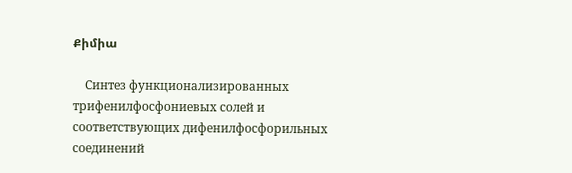Քիմիա

    Синтез функционализированных трифенилфосфониевых солей и соответствующих дифенилфосфорильных соединений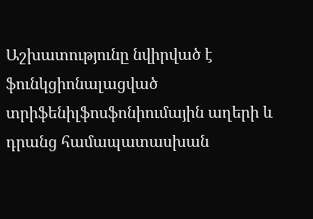Աշխատությունը նվիրված է ֆունկցիոնալացված տրիֆենիլֆոսֆոնիումային աղերի և դրանց համապատասխան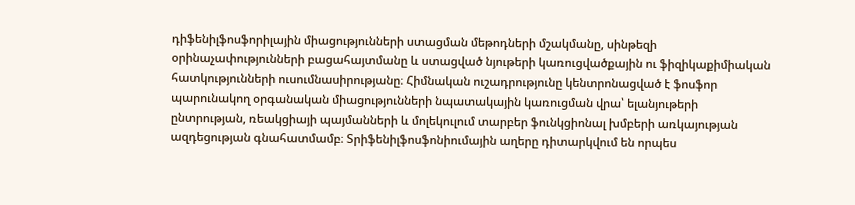դիֆենիլֆոսֆորիլային միացությունների ստացման մեթոդների մշակմանը, սինթեզի օրինաչափությունների բացահայտմանը և ստացված նյութերի կառուցվածքային ու ֆիզիկաքիմիական հատկությունների ուսումնասիրությանը։ Հիմնական ուշադրությունը կենտրոնացված է ֆոսֆոր պարունակող օրգանական միացությունների նպատակային կառուցման վրա՝ ելանյութերի ընտրության, ռեակցիայի պայմանների և մոլեկուլում տարբեր ֆունկցիոնալ խմբերի առկայության ազդեցության գնահատմամբ։ Տրիֆենիլֆոսֆոնիումային աղերը դիտարկվում են որպես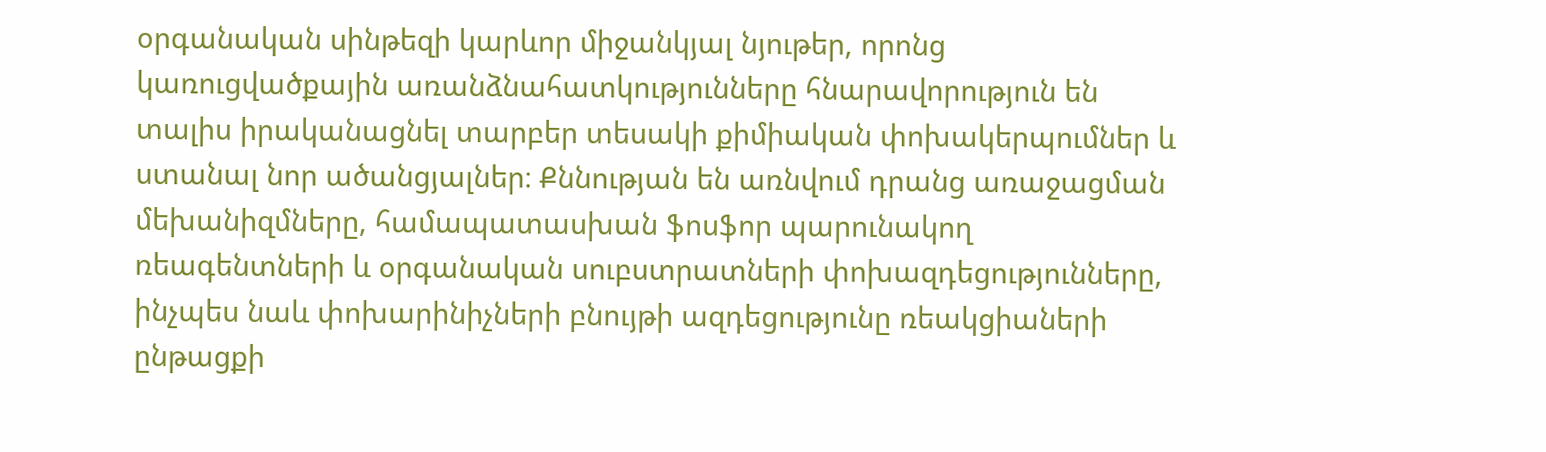օրգանական սինթեզի կարևոր միջանկյալ նյութեր, որոնց կառուցվածքային առանձնահատկությունները հնարավորություն են տալիս իրականացնել տարբեր տեսակի քիմիական փոխակերպումներ և ստանալ նոր ածանցյալներ։ Քննության են առնվում դրանց առաջացման մեխանիզմները, համապատասխան ֆոսֆոր պարունակող ռեագենտների և օրգանական սուբստրատների փոխազդեցությունները, ինչպես նաև փոխարինիչների բնույթի ազդեցությունը ռեակցիաների ընթացքի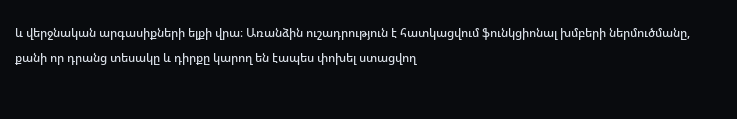և վերջնական արգասիքների ելքի վրա։ Առանձին ուշադրություն է հատկացվում ֆունկցիոնալ խմբերի ներմուծմանը, քանի որ դրանց տեսակը և դիրքը կարող են էապես փոխել ստացվող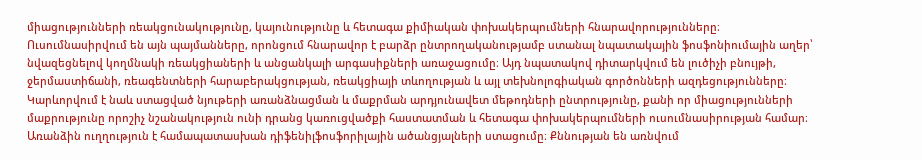միացությունների ռեակցունակությունը, կայունությունը և հետագա քիմիական փոխակերպումների հնարավորությունները։ Ուսումնասիրվում են այն պայմանները, որոնցում հնարավոր է բարձր ընտրողականությամբ ստանալ նպատակային ֆոսֆոնիումային աղեր՝ նվազեցնելով կողմնակի ռեակցիաների և անցանկալի արգասիքների առաջացումը։ Այդ նպատակով դիտարկվում են լուծիչի բնույթի, ջերմաստիճանի, ռեագենտների հարաբերակցության, ռեակցիայի տևողության և այլ տեխնոլոգիական գործոնների ազդեցությունները։ Կարևորվում է նաև ստացված նյութերի առանձնացման և մաքրման արդյունավետ մեթոդների ընտրությունը, քանի որ միացությունների մաքրությունը որոշիչ նշանակություն ունի դրանց կառուցվածքի հաստատման և հետագա փոխակերպումների ուսումնասիրության համար։ Առանձին ուղղություն է համապատասխան դիֆենիլֆոսֆորիլային ածանցյալների ստացումը։ Քննության են առնվում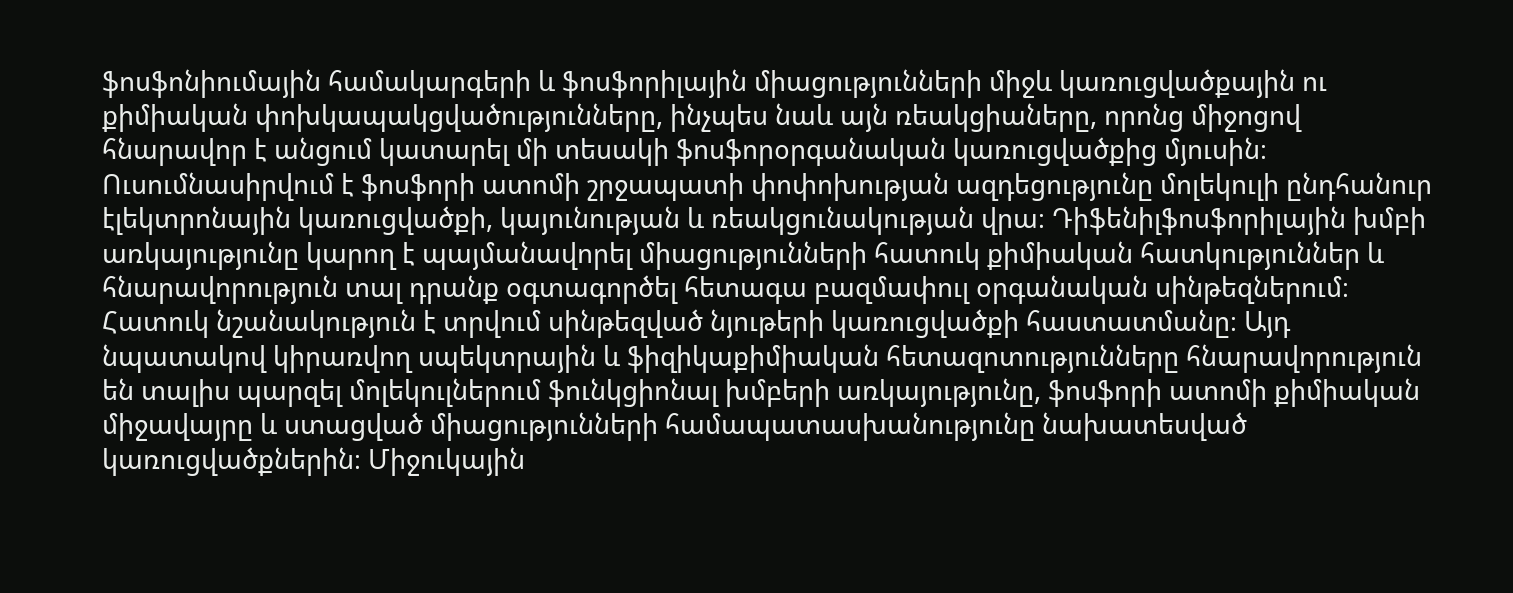ֆոսֆոնիումային համակարգերի և ֆոսֆորիլային միացությունների միջև կառուցվածքային ու քիմիական փոխկապակցվածությունները, ինչպես նաև այն ռեակցիաները, որոնց միջոցով հնարավոր է անցում կատարել մի տեսակի ֆոսֆորօրգանական կառուցվածքից մյուսին։ Ուսումնասիրվում է ֆոսֆորի ատոմի շրջապատի փոփոխության ազդեցությունը մոլեկուլի ընդհանուր էլեկտրոնային կառուցվածքի, կայունության և ռեակցունակության վրա։ Դիֆենիլֆոսֆորիլային խմբի առկայությունը կարող է պայմանավորել միացությունների հատուկ քիմիական հատկություններ և հնարավորություն տալ դրանք օգտագործել հետագա բազմափուլ օրգանական սինթեզներում։ Հատուկ նշանակություն է տրվում սինթեզված նյութերի կառուցվածքի հաստատմանը։ Այդ նպատակով կիրառվող սպեկտրային և ֆիզիկաքիմիական հետազոտությունները հնարավորություն են տալիս պարզել մոլեկուլներում ֆունկցիոնալ խմբերի առկայությունը, ֆոսֆորի ատոմի քիմիական միջավայրը և ստացված միացությունների համապատասխանությունը նախատեսված կառուցվածքներին։ Միջուկային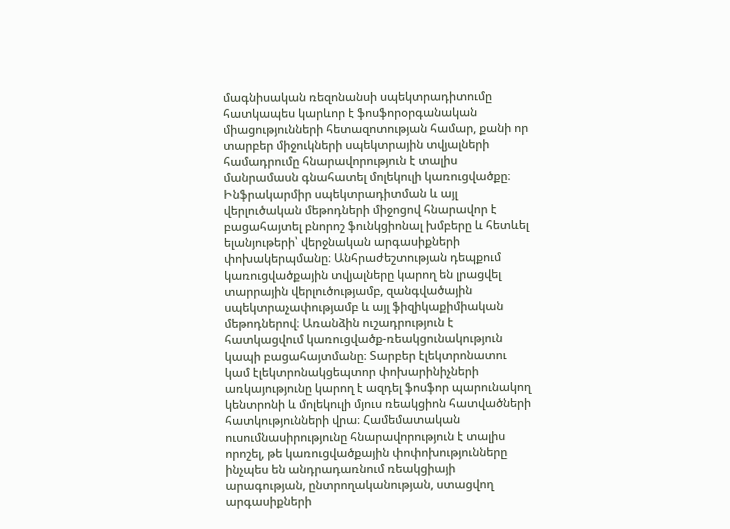մագնիսական ռեզոնանսի սպեկտրադիտումը հատկապես կարևոր է ֆոսֆորօրգանական միացությունների հետազոտության համար, քանի որ տարբեր միջուկների սպեկտրային տվյալների համադրումը հնարավորություն է տալիս մանրամասն գնահատել մոլեկուլի կառուցվածքը։ Ինֆրակարմիր սպեկտրադիտման և այլ վերլուծական մեթոդների միջոցով հնարավոր է բացահայտել բնորոշ ֆունկցիոնալ խմբերը և հետևել ելանյութերի՝ վերջնական արգասիքների փոխակերպմանը։ Անհրաժեշտության դեպքում կառուցվածքային տվյալները կարող են լրացվել տարրային վերլուծությամբ, զանգվածային սպեկտրաչափությամբ և այլ ֆիզիկաքիմիական մեթոդներով։ Առանձին ուշադրություն է հատկացվում կառուցվածք-ռեակցունակություն կապի բացահայտմանը։ Տարբեր էլեկտրոնատու կամ էլեկտրոնակցեպտոր փոխարինիչների առկայությունը կարող է ազդել ֆոսֆոր պարունակող կենտրոնի և մոլեկուլի մյուս ռեակցիոն հատվածների հատկությունների վրա։ Համեմատական ուսումնասիրությունը հնարավորություն է տալիս որոշել, թե կառուցվածքային փոփոխությունները ինչպես են անդրադառնում ռեակցիայի արագության, ընտրողականության, ստացվող արգասիքների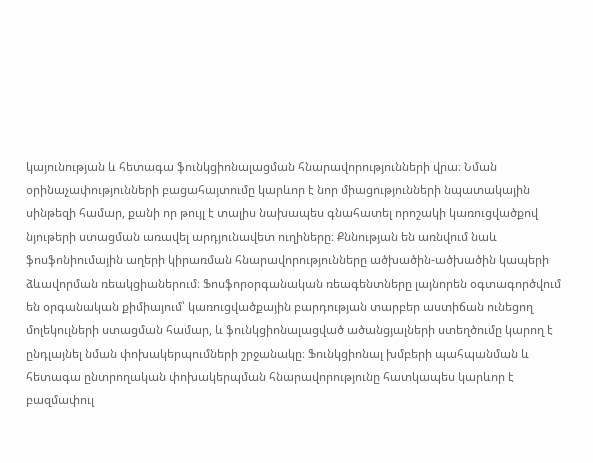կայունության և հետագա ֆունկցիոնալացման հնարավորությունների վրա։ Նման օրինաչափությունների բացահայտումը կարևոր է նոր միացությունների նպատակային սինթեզի համար, քանի որ թույլ է տալիս նախապես գնահատել որոշակի կառուցվածքով նյութերի ստացման առավել արդյունավետ ուղիները։ Քննության են առնվում նաև ֆոսֆոնիումային աղերի կիրառման հնարավորությունները ածխածին-ածխածին կապերի ձևավորման ռեակցիաներում։ Ֆոսֆորօրգանական ռեագենտները լայնորեն օգտագործվում են օրգանական քիմիայում՝ կառուցվածքային բարդության տարբեր աստիճան ունեցող մոլեկուլների ստացման համար, և ֆունկցիոնալացված ածանցյալների ստեղծումը կարող է ընդլայնել նման փոխակերպումների շրջանակը։ Ֆունկցիոնալ խմբերի պահպանման և հետագա ընտրողական փոխակերպման հնարավորությունը հատկապես կարևոր է բազմափուլ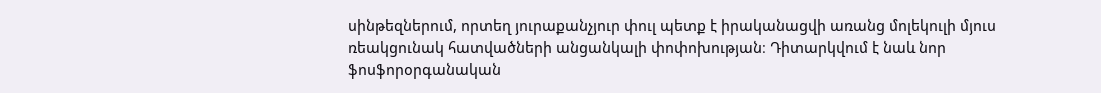սինթեզներում, որտեղ յուրաքանչյուր փուլ պետք է իրականացվի առանց մոլեկուլի մյուս ռեակցունակ հատվածների անցանկալի փոփոխության։ Դիտարկվում է նաև նոր ֆոսֆորօրգանական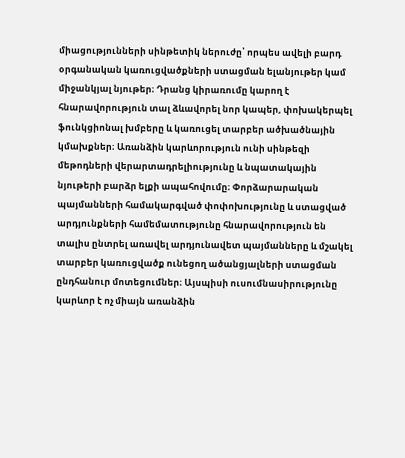միացությունների սինթետիկ ներուժը՝ որպես ավելի բարդ օրգանական կառուցվածքների ստացման ելանյութեր կամ միջանկյալ նյութեր։ Դրանց կիրառումը կարող է հնարավորություն տալ ձևավորել նոր կապեր, փոխակերպել ֆունկցիոնալ խմբերը և կառուցել տարբեր ածխածնային կմախքներ։ Առանձին կարևորություն ունի սինթեզի մեթոդների վերարտադրելիությունը և նպատակային նյութերի բարձր ելքի ապահովումը։ Փորձարարական պայմանների համակարգված փոփոխությունը և ստացված արդյունքների համեմատությունը հնարավորություն են տալիս ընտրել առավել արդյունավետ պայմանները և մշակել տարբեր կառուցվածք ունեցող ածանցյալների ստացման ընդհանուր մոտեցումներ։ Այսպիսի ուսումնասիրությունը կարևոր է ոչ միայն առանձին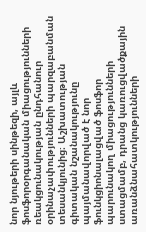նոր նյութերի սինթեզի, այլև ֆոսֆորօրգանական միացությունների ռեակցունակության ընդհանուր օրինաչափությունների պարզաբանման տեսանկյունից։ Աշխատության գիտական նշանակությունը պայմանավորված է նոր ֆունկցիոնալացված ֆոսֆոր պարունակող միացությունների ստացմամբ, դրանց կառուցվածքային առանձնահատկությունների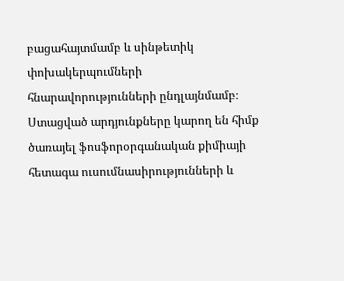բացահայտմամբ և սինթետիկ փոխակերպումների հնարավորությունների ընդլայնմամբ։ Ստացված արդյունքները կարող են հիմք ծառայել ֆոսֆորօրգանական քիմիայի հետագա ուսումնասիրությունների և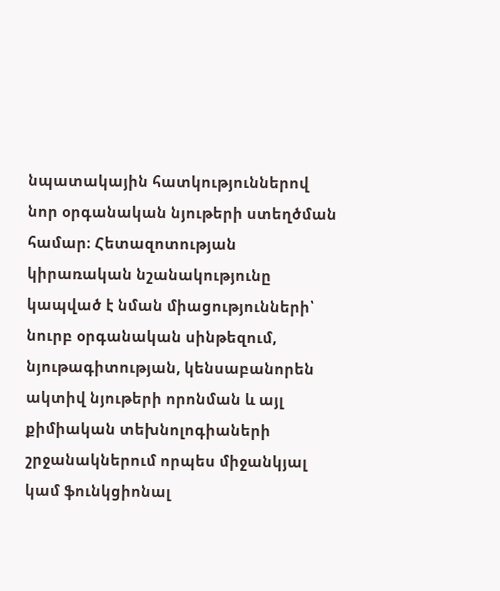նպատակային հատկություններով նոր օրգանական նյութերի ստեղծման համար։ Հետազոտության կիրառական նշանակությունը կապված է նման միացությունների՝ նուրբ օրգանական սինթեզում, նյութագիտության, կենսաբանորեն ակտիվ նյութերի որոնման և այլ քիմիական տեխնոլոգիաների շրջանակներում որպես միջանկյալ կամ ֆունկցիոնալ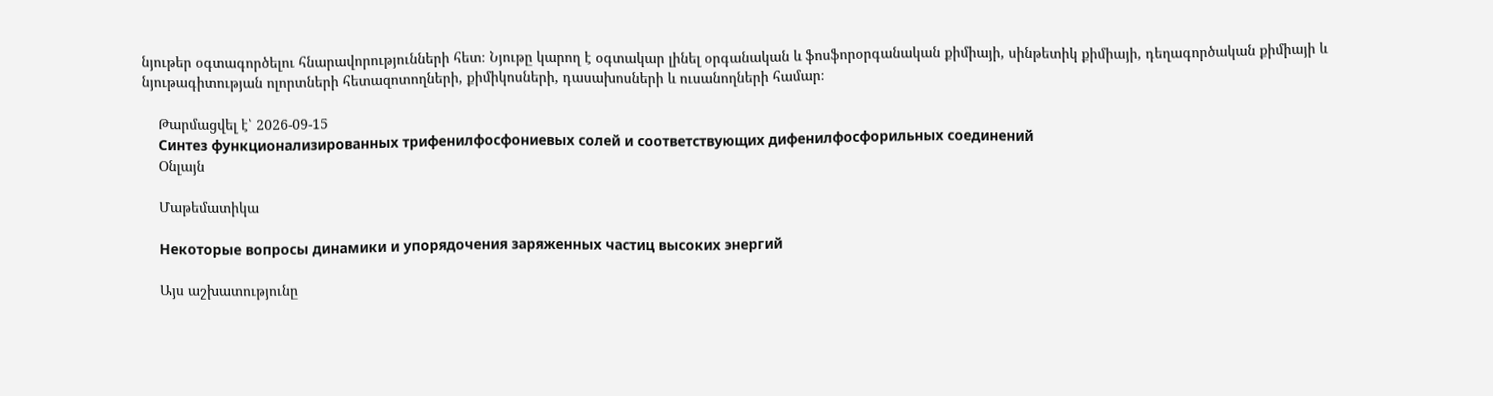նյութեր օգտագործելու հնարավորությունների հետ։ Նյութը կարող է օգտակար լինել օրգանական և ֆոսֆորօրգանական քիմիայի, սինթետիկ քիմիայի, դեղագործական քիմիայի և նյութագիտության ոլորտների հետազոտողների, քիմիկոսների, դասախոսների և ուսանողների համար։

    Թարմացվել է՝ 2026-09-15
    Синтез функционализированных трифенилфосфониевых солей и соответствующих дифенилфосфорильных соединений
    Օնլայն

    Մաթեմատիկա

    Некоторые вопросы динамики и упорядочения заряженных частиц высоких энергий

    Այս աշխատությունը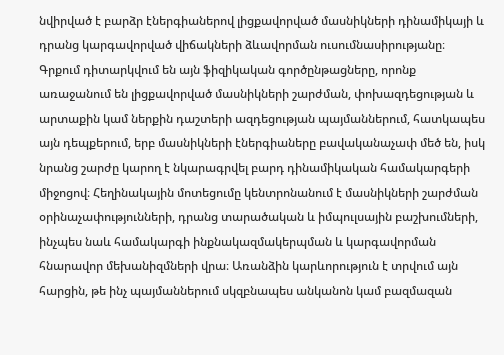նվիրված է բարձր էներգիաներով լիցքավորված մասնիկների դինամիկայի և դրանց կարգավորված վիճակների ձևավորման ուսումնասիրությանը։ Գրքում դիտարկվում են այն ֆիզիկական գործընթացները, որոնք առաջանում են լիցքավորված մասնիկների շարժման, փոխազդեցության և արտաքին կամ ներքին դաշտերի ազդեցության պայմաններում, հատկապես այն դեպքերում, երբ մասնիկների էներգիաները բավականաչափ մեծ են, իսկ նրանց շարժը կարող է նկարագրվել բարդ դինամիկական համակարգերի միջոցով։ Հեղինակային մոտեցումը կենտրոնանում է մասնիկների շարժման օրինաչափությունների, դրանց տարածական և իմպուլսային բաշխումների, ինչպես նաև համակարգի ինքնակազմակերպման և կարգավորման հնարավոր մեխանիզմների վրա։ Առանձին կարևորություն է տրվում այն հարցին, թե ինչ պայմաններում սկզբնապես անկանոն կամ բազմազան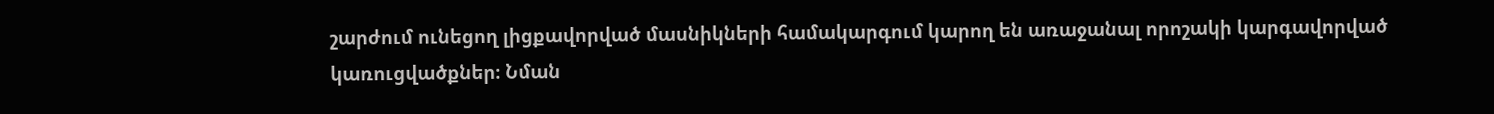շարժում ունեցող լիցքավորված մասնիկների համակարգում կարող են առաջանալ որոշակի կարգավորված կառուցվածքներ։ Նման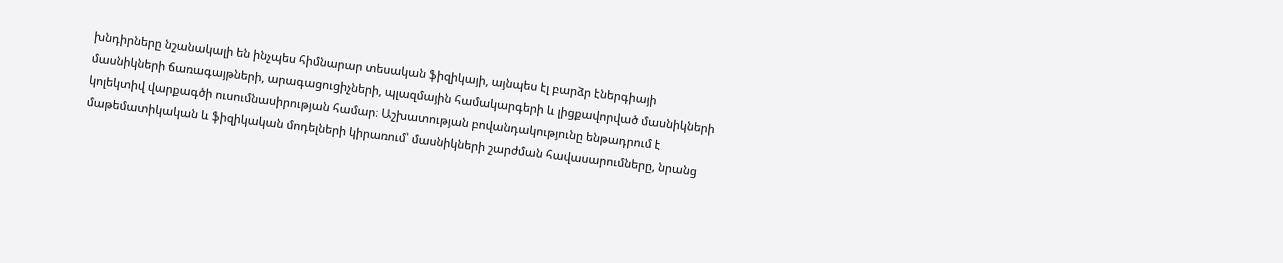խնդիրները նշանակալի են ինչպես հիմնարար տեսական ֆիզիկայի, այնպես էլ բարձր էներգիայի մասնիկների ճառագայթների, արագացուցիչների, պլազմային համակարգերի և լիցքավորված մասնիկների կոլեկտիվ վարքագծի ուսումնասիրության համար։ Աշխատության բովանդակությունը ենթադրում է մաթեմատիկական և ֆիզիկական մոդելների կիրառում՝ մասնիկների շարժման հավասարումները, նրանց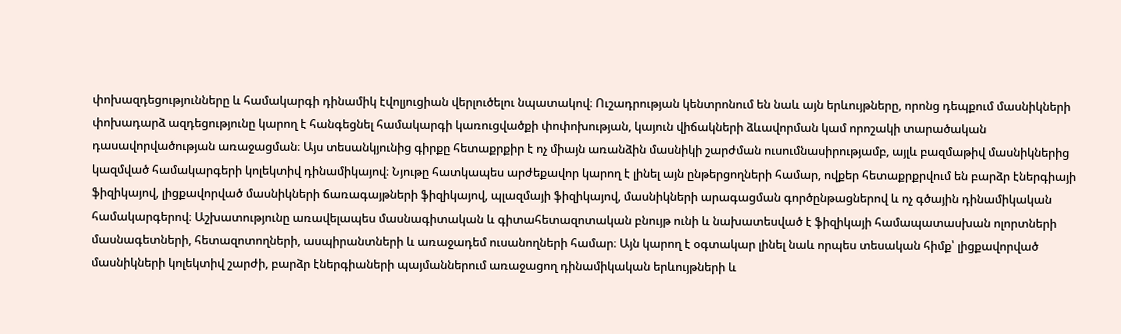փոխազդեցությունները և համակարգի դինամիկ էվոլյուցիան վերլուծելու նպատակով։ Ուշադրության կենտրոնում են նաև այն երևույթները, որոնց դեպքում մասնիկների փոխադարձ ազդեցությունը կարող է հանգեցնել համակարգի կառուցվածքի փոփոխության, կայուն վիճակների ձևավորման կամ որոշակի տարածական դասավորվածության առաջացման։ Այս տեսանկյունից գիրքը հետաքրքիր է ոչ միայն առանձին մասնիկի շարժման ուսումնասիրությամբ, այլև բազմաթիվ մասնիկներից կազմված համակարգերի կոլեկտիվ դինամիկայով։ Նյութը հատկապես արժեքավոր կարող է լինել այն ընթերցողների համար, ովքեր հետաքրքրվում են բարձր էներգիայի ֆիզիկայով, լիցքավորված մասնիկների ճառագայթների ֆիզիկայով, պլազմայի ֆիզիկայով, մասնիկների արագացման գործընթացներով և ոչ գծային դինամիկական համակարգերով։ Աշխատությունը առավելապես մասնագիտական և գիտահետազոտական բնույթ ունի և նախատեսված է ֆիզիկայի համապատասխան ոլորտների մասնագետների, հետազոտողների, ասպիրանտների և առաջադեմ ուսանողների համար։ Այն կարող է օգտակար լինել նաև որպես տեսական հիմք՝ լիցքավորված մասնիկների կոլեկտիվ շարժի, բարձր էներգիաների պայմաններում առաջացող դինամիկական երևույթների և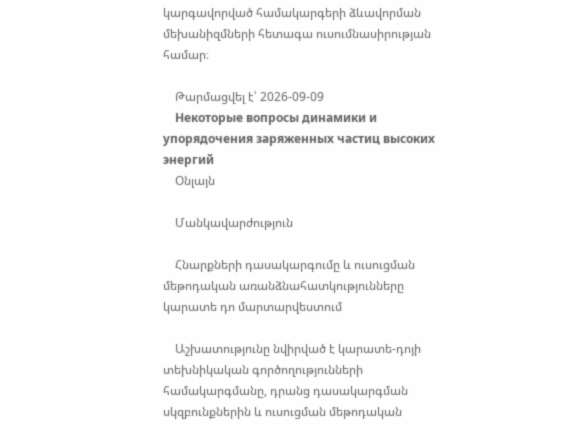կարգավորված համակարգերի ձևավորման մեխանիզմների հետագա ուսումնասիրության համար։

    Թարմացվել է՝ 2026-09-09
    Некоторые вопросы динамики и упорядочения заряженных частиц высоких энергий
    Օնլայն

    Մանկավարժություն

    Հնարքների դասակարգումը և ուսուցման մեթոդական առանձնահատկությունները կարատե դո մարտարվեստում

    Աշխատությունը նվիրված է կարատե-դոյի տեխնիկական գործողությունների համակարգմանը, դրանց դասակարգման սկզբունքներին և ուսուցման մեթոդական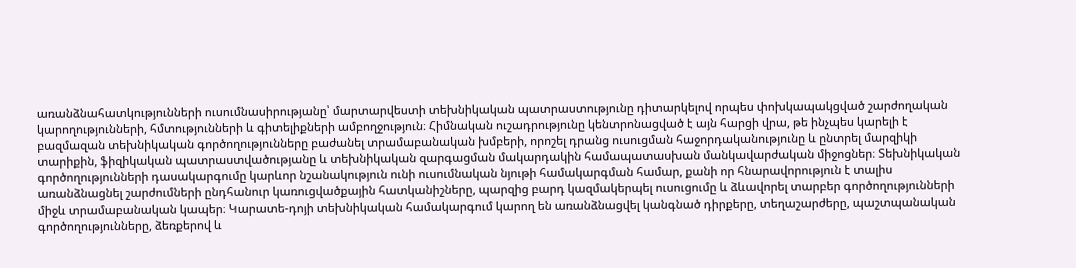առանձնահատկությունների ուսումնասիրությանը՝ մարտարվեստի տեխնիկական պատրաստությունը դիտարկելով որպես փոխկապակցված շարժողական կարողությունների, հմտությունների և գիտելիքների ամբողջություն։ Հիմնական ուշադրությունը կենտրոնացված է այն հարցի վրա, թե ինչպես կարելի է բազմազան տեխնիկական գործողությունները բաժանել տրամաբանական խմբերի, որոշել դրանց ուսուցման հաջորդականությունը և ընտրել մարզիկի տարիքին, ֆիզիկական պատրաստվածությանը և տեխնիկական զարգացման մակարդակին համապատասխան մանկավարժական միջոցներ։ Տեխնիկական գործողությունների դասակարգումը կարևոր նշանակություն ունի ուսումնական նյութի համակարգման համար, քանի որ հնարավորություն է տալիս առանձնացնել շարժումների ընդհանուր կառուցվածքային հատկանիշները, պարզից բարդ կազմակերպել ուսուցումը և ձևավորել տարբեր գործողությունների միջև տրամաբանական կապեր։ Կարատե-դոյի տեխնիկական համակարգում կարող են առանձնացվել կանգնած դիրքերը, տեղաշարժերը, պաշտպանական գործողությունները, ձեռքերով և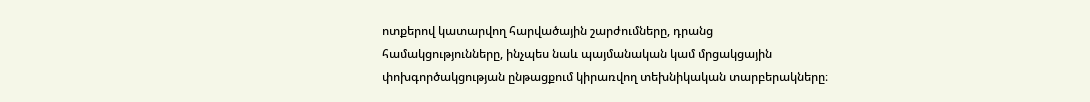ոտքերով կատարվող հարվածային շարժումները, դրանց համակցությունները, ինչպես նաև պայմանական կամ մրցակցային փոխգործակցության ընթացքում կիրառվող տեխնիկական տարբերակները։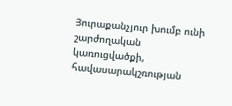Յուրաքանչյուր խումբ ունի շարժողական կառուցվածքի, հավասարակշռության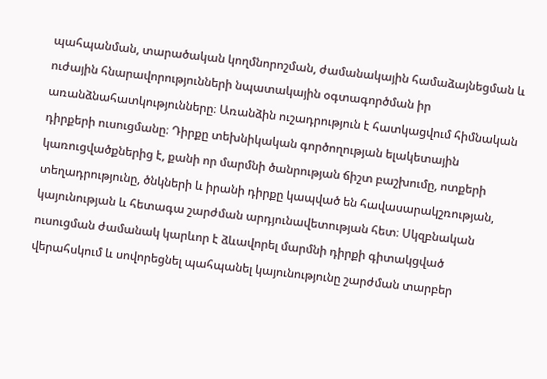պահպանման, տարածական կողմնորոշման, ժամանակային համաձայնեցման և ուժային հնարավորությունների նպատակային օգտագործման իր առանձնահատկությունները։ Առանձին ուշադրություն է հատկացվում հիմնական դիրքերի ուսուցմանը։ Դիրքը տեխնիկական գործողության ելակետային կառուցվածքներից է, քանի որ մարմնի ծանրության ճիշտ բաշխումը, ոտքերի տեղադրությունը, ծնկների և իրանի դիրքը կապված են հավասարակշռության, կայունության և հետագա շարժման արդյունավետության հետ։ Սկզբնական ուսուցման ժամանակ կարևոր է ձևավորել մարմնի դիրքի գիտակցված վերահսկում և սովորեցնել պահպանել կայունությունը շարժման տարբեր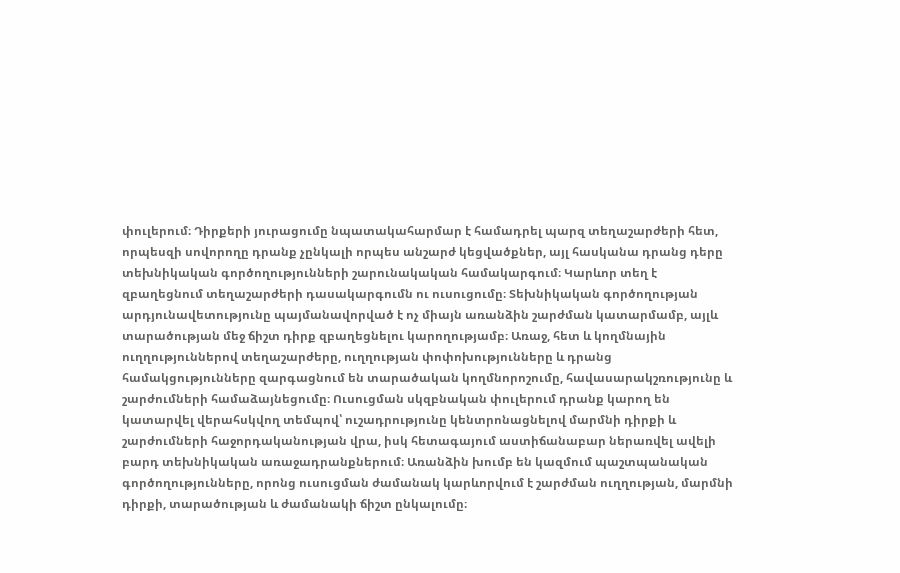փուլերում։ Դիրքերի յուրացումը նպատակահարմար է համադրել պարզ տեղաշարժերի հետ, որպեսզի սովորողը դրանք չընկալի որպես անշարժ կեցվածքներ, այլ հասկանա դրանց դերը տեխնիկական գործողությունների շարունակական համակարգում։ Կարևոր տեղ է զբաղեցնում տեղաշարժերի դասակարգումն ու ուսուցումը։ Տեխնիկական գործողության արդյունավետությունը պայմանավորված է ոչ միայն առանձին շարժման կատարմամբ, այլև տարածության մեջ ճիշտ դիրք զբաղեցնելու կարողությամբ։ Առաջ, հետ և կողմնային ուղղություններով տեղաշարժերը, ուղղության փոփոխությունները և դրանց համակցությունները զարգացնում են տարածական կողմնորոշումը, հավասարակշռությունը և շարժումների համաձայնեցումը։ Ուսուցման սկզբնական փուլերում դրանք կարող են կատարվել վերահսկվող տեմպով՝ ուշադրությունը կենտրոնացնելով մարմնի դիրքի և շարժումների հաջորդականության վրա, իսկ հետագայում աստիճանաբար ներառվել ավելի բարդ տեխնիկական առաջադրանքներում։ Առանձին խումբ են կազմում պաշտպանական գործողությունները, որոնց ուսուցման ժամանակ կարևորվում է շարժման ուղղության, մարմնի դիրքի, տարածության և ժամանակի ճիշտ ընկալումը։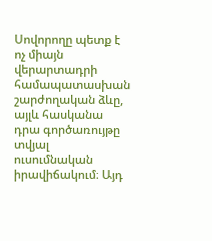Սովորողը պետք է ոչ միայն վերարտադրի համապատասխան շարժողական ձևը, այլև հասկանա դրա գործառույթը տվյալ ուսումնական իրավիճակում։ Այդ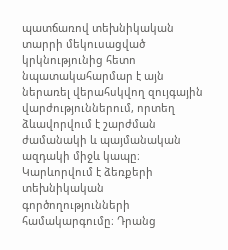պատճառով տեխնիկական տարրի մեկուսացված կրկնությունից հետո նպատակահարմար է այն ներառել վերահսկվող զույգային վարժություններում, որտեղ ձևավորվում է շարժման ժամանակի և պայմանական ազդակի միջև կապը։ Կարևորվում է ձեռքերի տեխնիկական գործողությունների համակարգումը։ Դրանց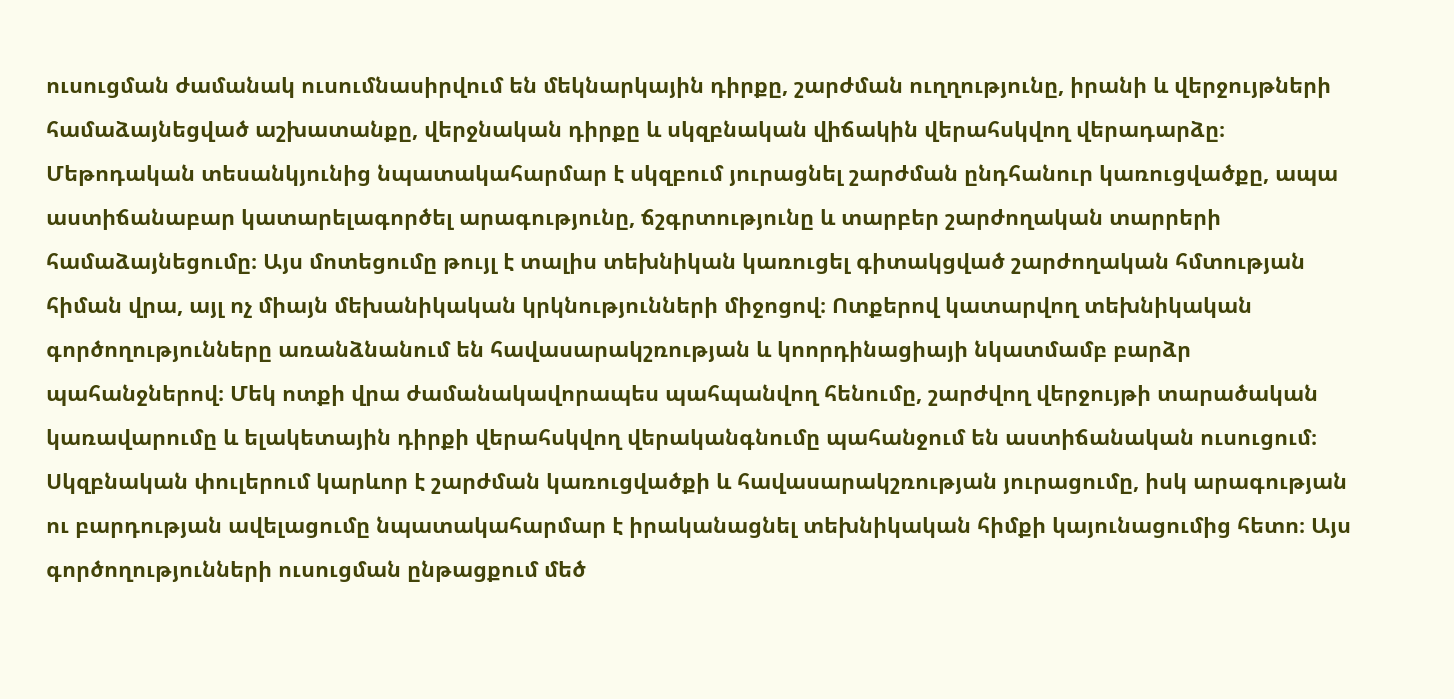ուսուցման ժամանակ ուսումնասիրվում են մեկնարկային դիրքը, շարժման ուղղությունը, իրանի և վերջույթների համաձայնեցված աշխատանքը, վերջնական դիրքը և սկզբնական վիճակին վերահսկվող վերադարձը։ Մեթոդական տեսանկյունից նպատակահարմար է սկզբում յուրացնել շարժման ընդհանուր կառուցվածքը, ապա աստիճանաբար կատարելագործել արագությունը, ճշգրտությունը և տարբեր շարժողական տարրերի համաձայնեցումը։ Այս մոտեցումը թույլ է տալիս տեխնիկան կառուցել գիտակցված շարժողական հմտության հիման վրա, այլ ոչ միայն մեխանիկական կրկնությունների միջոցով։ Ոտքերով կատարվող տեխնիկական գործողությունները առանձնանում են հավասարակշռության և կոորդինացիայի նկատմամբ բարձր պահանջներով։ Մեկ ոտքի վրա ժամանակավորապես պահպանվող հենումը, շարժվող վերջույթի տարածական կառավարումը և ելակետային դիրքի վերահսկվող վերականգնումը պահանջում են աստիճանական ուսուցում։ Սկզբնական փուլերում կարևոր է շարժման կառուցվածքի և հավասարակշռության յուրացումը, իսկ արագության ու բարդության ավելացումը նպատակահարմար է իրականացնել տեխնիկական հիմքի կայունացումից հետո։ Այս գործողությունների ուսուցման ընթացքում մեծ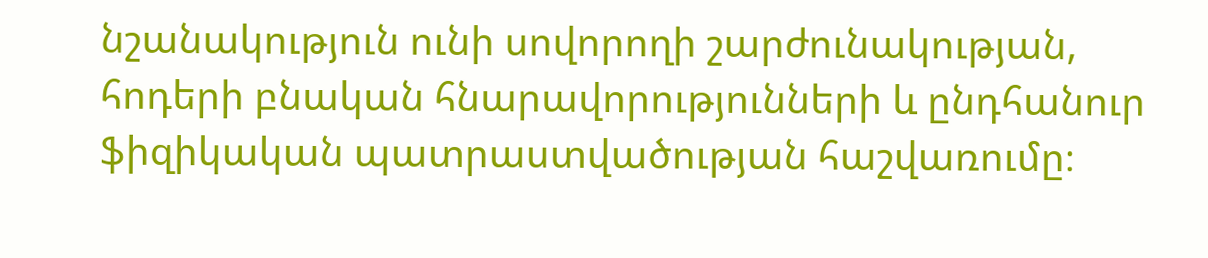նշանակություն ունի սովորողի շարժունակության, հոդերի բնական հնարավորությունների և ընդհանուր ֆիզիկական պատրաստվածության հաշվառումը։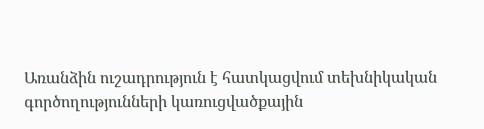Առանձին ուշադրություն է հատկացվում տեխնիկական գործողությունների կառուցվածքային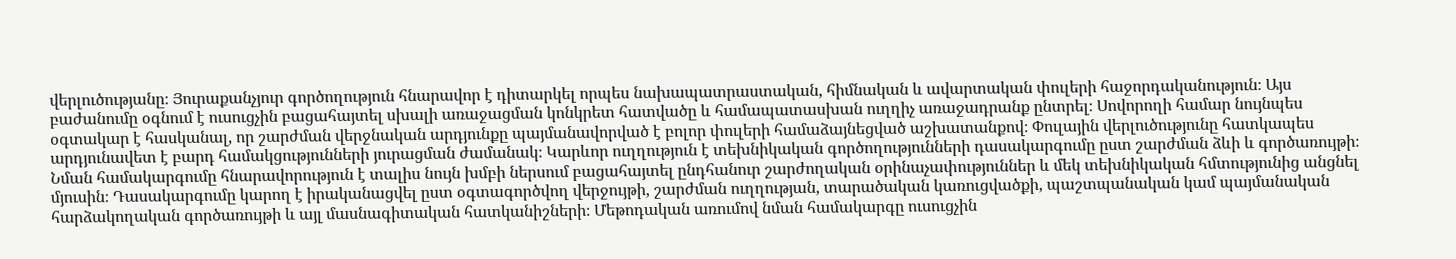վերլուծությանը։ Յուրաքանչյուր գործողություն հնարավոր է դիտարկել որպես նախապատրաստական, հիմնական և ավարտական փուլերի հաջորդականություն։ Այս բաժանումը օգնում է ուսուցչին բացահայտել սխալի առաջացման կոնկրետ հատվածը և համապատասխան ուղղիչ առաջադրանք ընտրել։ Սովորողի համար նույնպես օգտակար է հասկանալ, որ շարժման վերջնական արդյունքը պայմանավորված է բոլոր փուլերի համաձայնեցված աշխատանքով։ Փուլային վերլուծությունը հատկապես արդյունավետ է բարդ համակցությունների յուրացման ժամանակ։ Կարևոր ուղղություն է տեխնիկական գործողությունների դասակարգումը ըստ շարժման ձևի և գործառույթի։ Նման համակարգումը հնարավորություն է տալիս նույն խմբի ներսում բացահայտել ընդհանուր շարժողական օրինաչափություններ և մեկ տեխնիկական հմտությունից անցնել մյուսին։ Դասակարգումը կարող է իրականացվել ըստ օգտագործվող վերջույթի, շարժման ուղղության, տարածական կառուցվածքի, պաշտպանական կամ պայմանական հարձակողական գործառույթի և այլ մասնագիտական հատկանիշների։ Մեթոդական առումով նման համակարգը ուսուցչին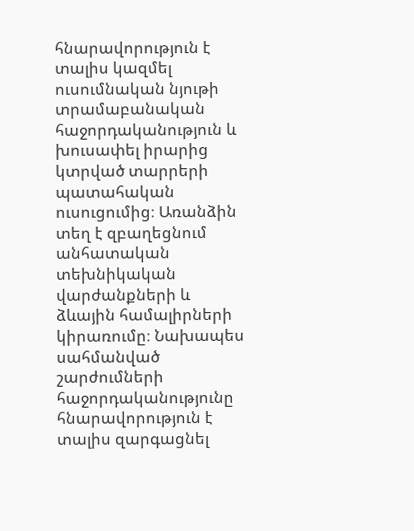հնարավորություն է տալիս կազմել ուսումնական նյութի տրամաբանական հաջորդականություն և խուսափել իրարից կտրված տարրերի պատահական ուսուցումից։ Առանձին տեղ է զբաղեցնում անհատական տեխնիկական վարժանքների և ձևային համալիրների կիրառումը։ Նախապես սահմանված շարժումների հաջորդականությունը հնարավորություն է տալիս զարգացնել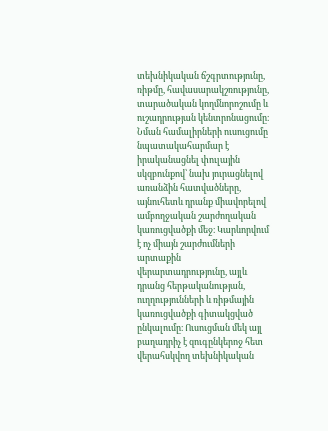տեխնիկական ճշգրտությունը, ռիթմը, հավասարակշռությունը, տարածական կողմնորոշումը և ուշադրության կենտրոնացումը։ Նման համալիրների ուսուցումը նպատակահարմար է իրականացնել փուլային սկզբունքով՝ նախ յուրացնելով առանձին հատվածները, այնուհետև դրանք միավորելով ամբողջական շարժողական կառուցվածքի մեջ։ Կարևորվում է ոչ միայն շարժումների արտաքին վերարտադրությունը, այլև դրանց հերթականության, ուղղությունների և ռիթմային կառուցվածքի գիտակցված ընկալումը։ Ուսուցման մեկ այլ բաղադրիչ է զուգընկերոջ հետ վերահսկվող տեխնիկական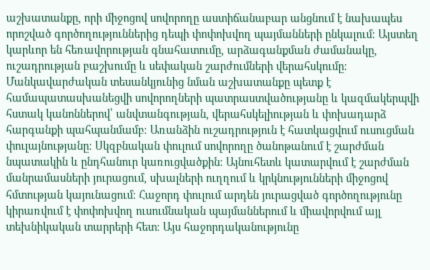աշխատանքը, որի միջոցով սովորողը աստիճանաբար անցնում է նախապես որոշված գործողություններից դեպի փոփոխվող պայմանների ընկալում։ Այստեղ կարևոր են հեռավորության գնահատումը, արձագանքման ժամանակը, ուշադրության բաշխումը և սեփական շարժումների վերահսկումը։ Մանկավարժական տեսանկյունից նման աշխատանքը պետք է համապատասխանեցվի սովորողների պատրաստվածությանը և կազմակերպվի հստակ կանոններով՝ անվտանգության, վերահսկելիության և փոխադարձ հարգանքի պահպանմամբ։ Առանձին ուշադրություն է հատկացվում ուսուցման փուլայնությանը։ Սկզբնական փուլում սովորողը ծանոթանում է շարժման նպատակին և ընդհանուր կառուցվածքին։ Այնուհետև կատարվում է շարժման մանրամասների յուրացում, սխալների ուղղում և կրկնությունների միջոցով հմտության կայունացում։ Հաջորդ փուլում արդեն յուրացված գործողությունը կիրառվում է փոփոխվող ուսումնական պայմաններում և միավորվում այլ տեխնիկական տարրերի հետ։ Այս հաջորդականությունը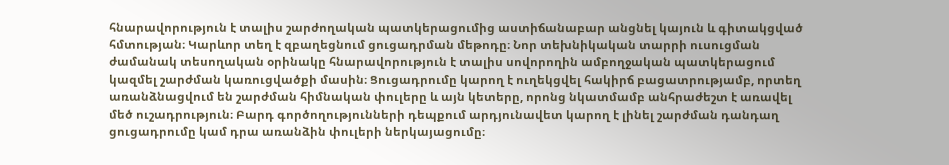հնարավորություն է տալիս շարժողական պատկերացումից աստիճանաբար անցնել կայուն և գիտակցված հմտության։ Կարևոր տեղ է զբաղեցնում ցուցադրման մեթոդը։ Նոր տեխնիկական տարրի ուսուցման ժամանակ տեսողական օրինակը հնարավորություն է տալիս սովորողին ամբողջական պատկերացում կազմել շարժման կառուցվածքի մասին։ Ցուցադրումը կարող է ուղեկցվել հակիրճ բացատրությամբ, որտեղ առանձնացվում են շարժման հիմնական փուլերը և այն կետերը, որոնց նկատմամբ անհրաժեշտ է առավել մեծ ուշադրություն։ Բարդ գործողությունների դեպքում արդյունավետ կարող է լինել շարժման դանդաղ ցուցադրումը կամ դրա առանձին փուլերի ներկայացումը։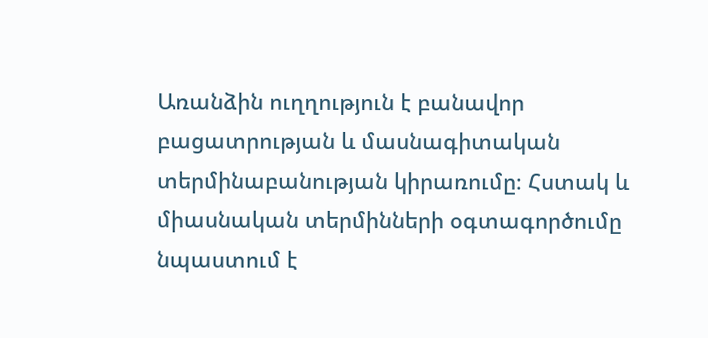Առանձին ուղղություն է բանավոր բացատրության և մասնագիտական տերմինաբանության կիրառումը։ Հստակ և միասնական տերմինների օգտագործումը նպաստում է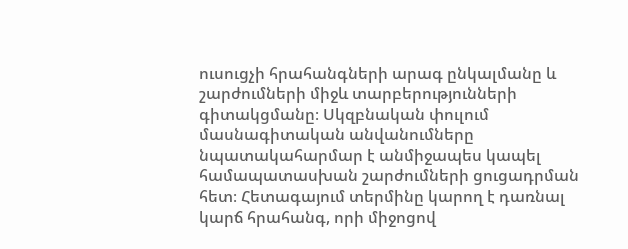ուսուցչի հրահանգների արագ ընկալմանը և շարժումների միջև տարբերությունների գիտակցմանը։ Սկզբնական փուլում մասնագիտական անվանումները նպատակահարմար է անմիջապես կապել համապատասխան շարժումների ցուցադրման հետ։ Հետագայում տերմինը կարող է դառնալ կարճ հրահանգ, որի միջոցով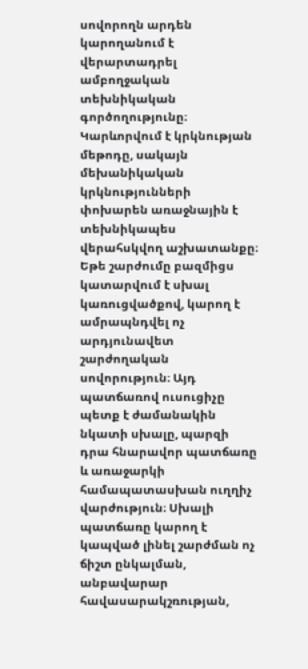սովորողն արդեն կարողանում է վերարտադրել ամբողջական տեխնիկական գործողությունը։ Կարևորվում է կրկնության մեթոդը, սակայն մեխանիկական կրկնությունների փոխարեն առաջնային է տեխնիկապես վերահսկվող աշխատանքը։ Եթե շարժումը բազմիցս կատարվում է սխալ կառուցվածքով, կարող է ամրապնդվել ոչ արդյունավետ շարժողական սովորություն։ Այդ պատճառով ուսուցիչը պետք է ժամանակին նկատի սխալը, պարզի դրա հնարավոր պատճառը և առաջարկի համապատասխան ուղղիչ վարժություն։ Սխալի պատճառը կարող է կապված լինել շարժման ոչ ճիշտ ընկալման, անբավարար հավասարակշռության,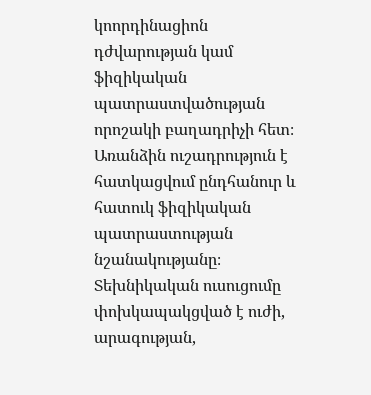կոորդինացիոն դժվարության կամ ֆիզիկական պատրաստվածության որոշակի բաղադրիչի հետ։ Առանձին ուշադրություն է հատկացվում ընդհանուր և հատուկ ֆիզիկական պատրաստության նշանակությանը։ Տեխնիկական ուսուցումը փոխկապակցված է ուժի, արագության,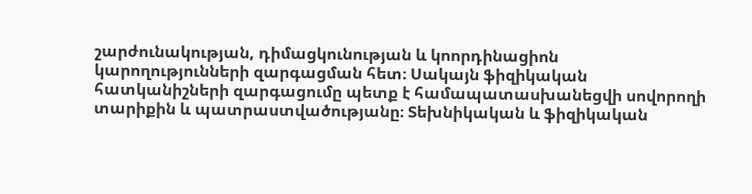շարժունակության, դիմացկունության և կոորդինացիոն կարողությունների զարգացման հետ։ Սակայն ֆիզիկական հատկանիշների զարգացումը պետք է համապատասխանեցվի սովորողի տարիքին և պատրաստվածությանը։ Տեխնիկական և ֆիզիկական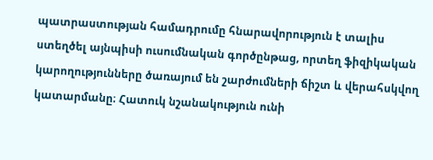պատրաստության համադրումը հնարավորություն է տալիս ստեղծել այնպիսի ուսումնական գործընթաց, որտեղ ֆիզիկական կարողությունները ծառայում են շարժումների ճիշտ և վերահսկվող կատարմանը։ Հատուկ նշանակություն ունի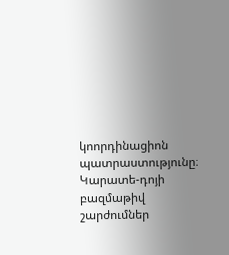կոորդինացիոն պատրաստությունը։ Կարատե-դոյի բազմաթիվ շարժումներ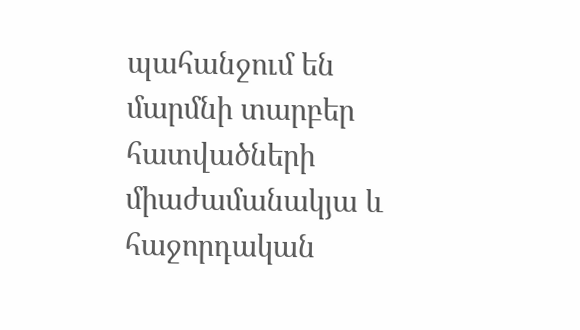պահանջում են մարմնի տարբեր հատվածների միաժամանակյա և հաջորդական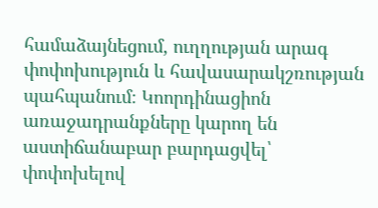համաձայնեցում, ուղղության արագ փոփոխություն և հավասարակշռության պահպանում։ Կոորդինացիոն առաջադրանքները կարող են աստիճանաբար բարդացվել՝ փոփոխելով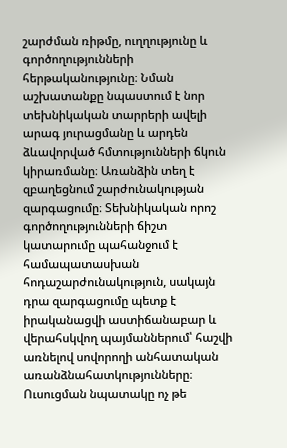շարժման ռիթմը, ուղղությունը և գործողությունների հերթականությունը։ Նման աշխատանքը նպաստում է նոր տեխնիկական տարրերի ավելի արագ յուրացմանը և արդեն ձևավորված հմտությունների ճկուն կիրառմանը։ Առանձին տեղ է զբաղեցնում շարժունակության զարգացումը։ Տեխնիկական որոշ գործողությունների ճիշտ կատարումը պահանջում է համապատասխան հոդաշարժունակություն, սակայն դրա զարգացումը պետք է իրականացվի աստիճանաբար և վերահսկվող պայմաններում՝ հաշվի առնելով սովորողի անհատական առանձնահատկությունները։ Ուսուցման նպատակը ոչ թե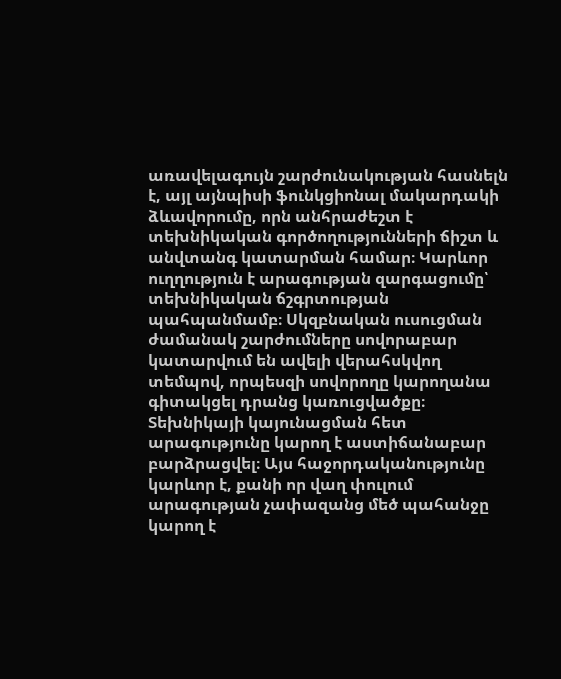առավելագույն շարժունակության հասնելն է, այլ այնպիսի ֆունկցիոնալ մակարդակի ձևավորումը, որն անհրաժեշտ է տեխնիկական գործողությունների ճիշտ և անվտանգ կատարման համար։ Կարևոր ուղղություն է արագության զարգացումը՝ տեխնիկական ճշգրտության պահպանմամբ։ Սկզբնական ուսուցման ժամանակ շարժումները սովորաբար կատարվում են ավելի վերահսկվող տեմպով, որպեսզի սովորողը կարողանա գիտակցել դրանց կառուցվածքը։ Տեխնիկայի կայունացման հետ արագությունը կարող է աստիճանաբար բարձրացվել։ Այս հաջորդականությունը կարևոր է, քանի որ վաղ փուլում արագության չափազանց մեծ պահանջը կարող է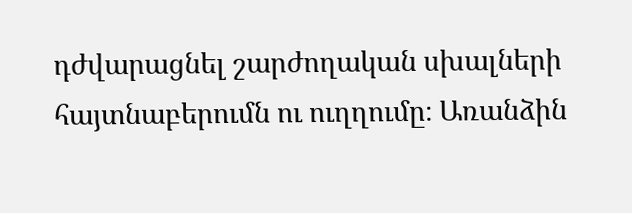դժվարացնել շարժողական սխալների հայտնաբերումն ու ուղղումը։ Առանձին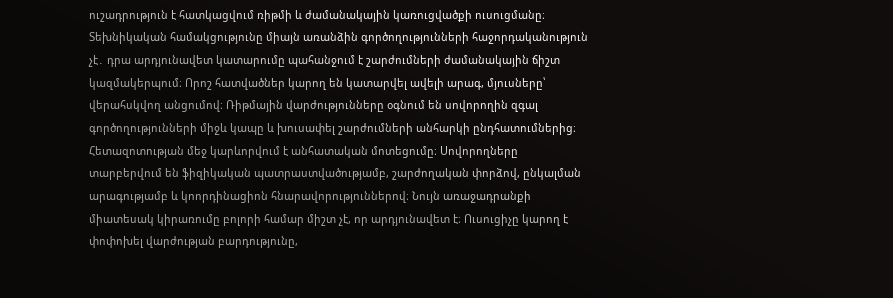ուշադրություն է հատկացվում ռիթմի և ժամանակային կառուցվածքի ուսուցմանը։ Տեխնիկական համակցությունը միայն առանձին գործողությունների հաջորդականություն չէ․ դրա արդյունավետ կատարումը պահանջում է շարժումների ժամանակային ճիշտ կազմակերպում։ Որոշ հատվածներ կարող են կատարվել ավելի արագ, մյուսները՝ վերահսկվող անցումով։ Ռիթմային վարժությունները օգնում են սովորողին զգալ գործողությունների միջև կապը և խուսափել շարժումների անհարկի ընդհատումներից։ Հետազոտության մեջ կարևորվում է անհատական մոտեցումը։ Սովորողները տարբերվում են ֆիզիկական պատրաստվածությամբ, շարժողական փորձով, ընկալման արագությամբ և կոորդինացիոն հնարավորություններով։ Նույն առաջադրանքի միատեսակ կիրառումը բոլորի համար միշտ չէ, որ արդյունավետ է։ Ուսուցիչը կարող է փոփոխել վարժության բարդությունը,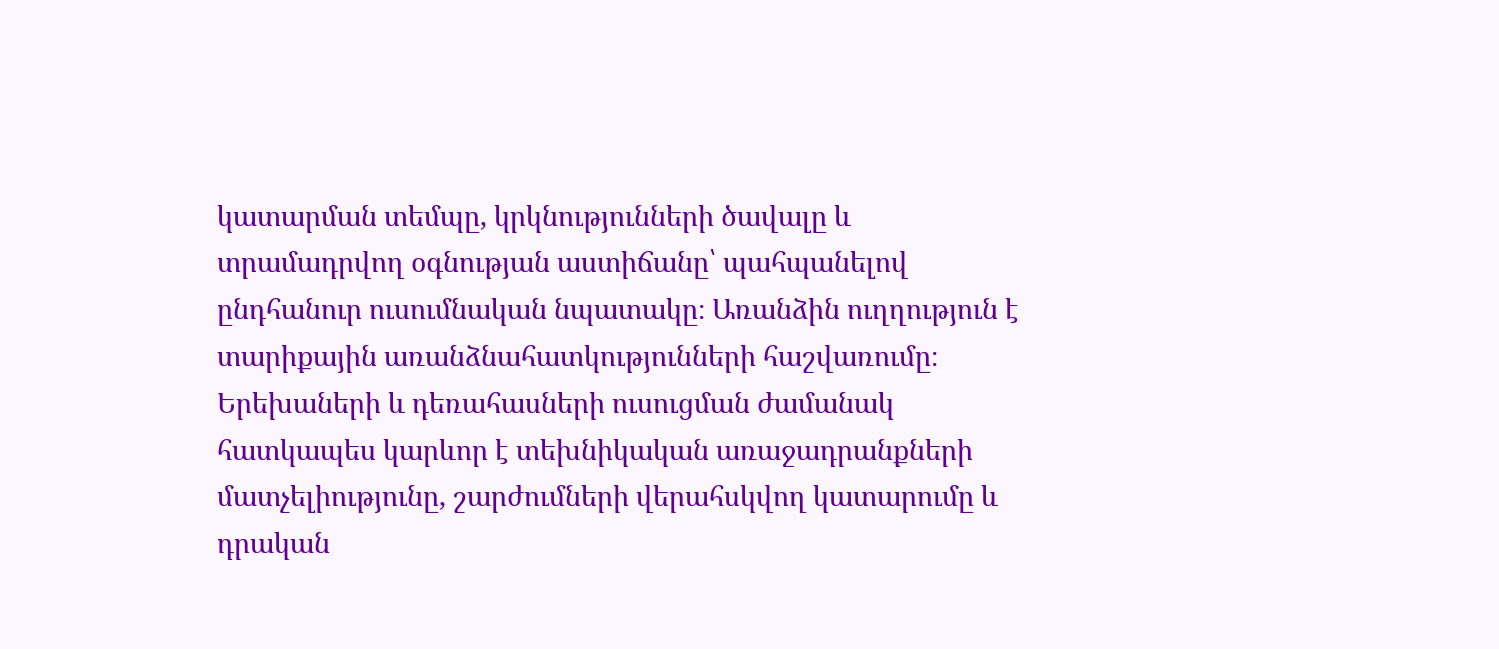կատարման տեմպը, կրկնությունների ծավալը և տրամադրվող օգնության աստիճանը՝ պահպանելով ընդհանուր ուսումնական նպատակը։ Առանձին ուղղություն է տարիքային առանձնահատկությունների հաշվառումը։ Երեխաների և դեռահասների ուսուցման ժամանակ հատկապես կարևոր է տեխնիկական առաջադրանքների մատչելիությունը, շարժումների վերահսկվող կատարումը և դրական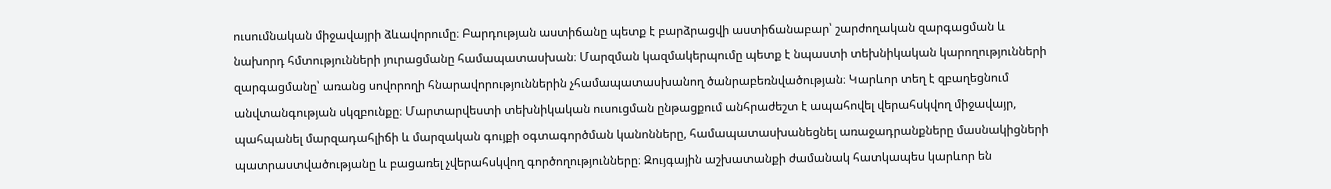ուսումնական միջավայրի ձևավորումը։ Բարդության աստիճանը պետք է բարձրացվի աստիճանաբար՝ շարժողական զարգացման և նախորդ հմտությունների յուրացմանը համապատասխան։ Մարզման կազմակերպումը պետք է նպաստի տեխնիկական կարողությունների զարգացմանը՝ առանց սովորողի հնարավորություններին չհամապատասխանող ծանրաբեռնվածության։ Կարևոր տեղ է զբաղեցնում անվտանգության սկզբունքը։ Մարտարվեստի տեխնիկական ուսուցման ընթացքում անհրաժեշտ է ապահովել վերահսկվող միջավայր, պահպանել մարզադահլիճի և մարզական գույքի օգտագործման կանոնները, համապատասխանեցնել առաջադրանքները մասնակիցների պատրաստվածությանը և բացառել չվերահսկվող գործողությունները։ Զույգային աշխատանքի ժամանակ հատկապես կարևոր են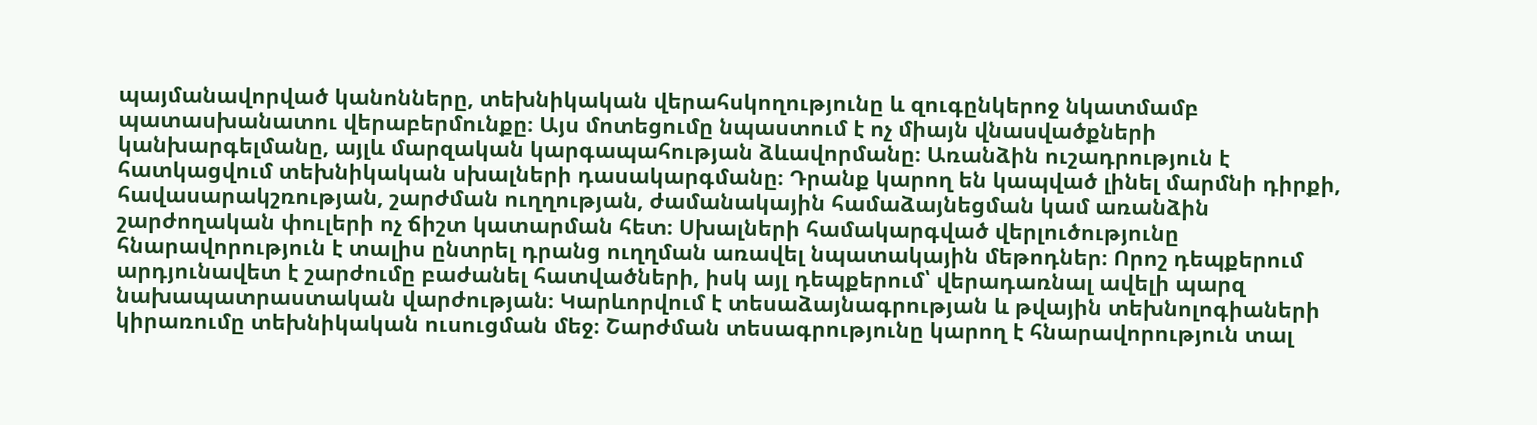պայմանավորված կանոնները, տեխնիկական վերահսկողությունը և զուգընկերոջ նկատմամբ պատասխանատու վերաբերմունքը։ Այս մոտեցումը նպաստում է ոչ միայն վնասվածքների կանխարգելմանը, այլև մարզական կարգապահության ձևավորմանը։ Առանձին ուշադրություն է հատկացվում տեխնիկական սխալների դասակարգմանը։ Դրանք կարող են կապված լինել մարմնի դիրքի, հավասարակշռության, շարժման ուղղության, ժամանակային համաձայնեցման կամ առանձին շարժողական փուլերի ոչ ճիշտ կատարման հետ։ Սխալների համակարգված վերլուծությունը հնարավորություն է տալիս ընտրել դրանց ուղղման առավել նպատակային մեթոդներ։ Որոշ դեպքերում արդյունավետ է շարժումը բաժանել հատվածների, իսկ այլ դեպքերում՝ վերադառնալ ավելի պարզ նախապատրաստական վարժության։ Կարևորվում է տեսաձայնագրության և թվային տեխնոլոգիաների կիրառումը տեխնիկական ուսուցման մեջ։ Շարժման տեսագրությունը կարող է հնարավորություն տալ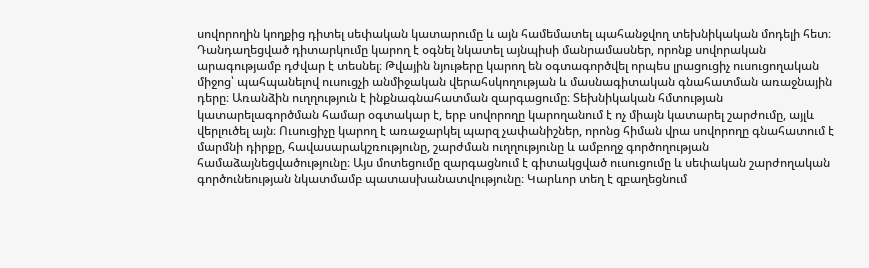սովորողին կողքից դիտել սեփական կատարումը և այն համեմատել պահանջվող տեխնիկական մոդելի հետ։ Դանդաղեցված դիտարկումը կարող է օգնել նկատել այնպիսի մանրամասներ, որոնք սովորական արագությամբ դժվար է տեսնել։ Թվային նյութերը կարող են օգտագործվել որպես լրացուցիչ ուսուցողական միջոց՝ պահպանելով ուսուցչի անմիջական վերահսկողության և մասնագիտական գնահատման առաջնային դերը։ Առանձին ուղղություն է ինքնագնահատման զարգացումը։ Տեխնիկական հմտության կատարելագործման համար օգտակար է, երբ սովորողը կարողանում է ոչ միայն կատարել շարժումը, այլև վերլուծել այն։ Ուսուցիչը կարող է առաջարկել պարզ չափանիշներ, որոնց հիման վրա սովորողը գնահատում է մարմնի դիրքը, հավասարակշռությունը, շարժման ուղղությունը և ամբողջ գործողության համաձայնեցվածությունը։ Այս մոտեցումը զարգացնում է գիտակցված ուսուցումը և սեփական շարժողական գործունեության նկատմամբ պատասխանատվությունը։ Կարևոր տեղ է զբաղեցնում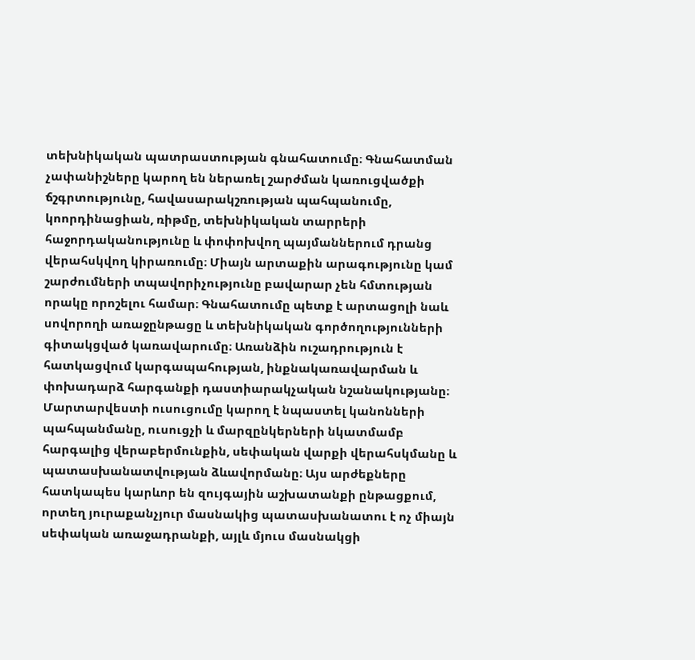տեխնիկական պատրաստության գնահատումը։ Գնահատման չափանիշները կարող են ներառել շարժման կառուցվածքի ճշգրտությունը, հավասարակշռության պահպանումը, կոորդինացիան, ռիթմը, տեխնիկական տարրերի հաջորդականությունը և փոփոխվող պայմաններում դրանց վերահսկվող կիրառումը։ Միայն արտաքին արագությունը կամ շարժումների տպավորիչությունը բավարար չեն հմտության որակը որոշելու համար։ Գնահատումը պետք է արտացոլի նաև սովորողի առաջընթացը և տեխնիկական գործողությունների գիտակցված կառավարումը։ Առանձին ուշադրություն է հատկացվում կարգապահության, ինքնակառավարման և փոխադարձ հարգանքի դաստիարակչական նշանակությանը։ Մարտարվեստի ուսուցումը կարող է նպաստել կանոնների պահպանմանը, ուսուցչի և մարզընկերների նկատմամբ հարգալից վերաբերմունքին, սեփական վարքի վերահսկմանը և պատասխանատվության ձևավորմանը։ Այս արժեքները հատկապես կարևոր են զույգային աշխատանքի ընթացքում, որտեղ յուրաքանչյուր մասնակից պատասխանատու է ոչ միայն սեփական առաջադրանքի, այլև մյուս մասնակցի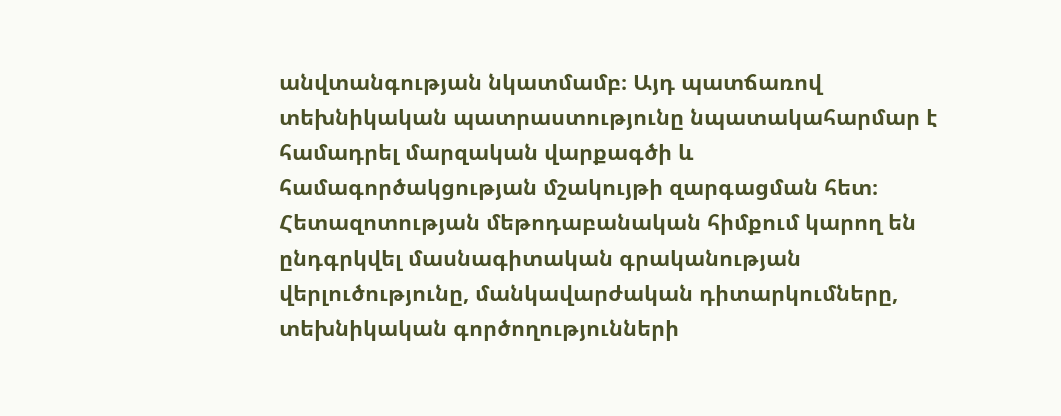անվտանգության նկատմամբ։ Այդ պատճառով տեխնիկական պատրաստությունը նպատակահարմար է համադրել մարզական վարքագծի և համագործակցության մշակույթի զարգացման հետ։ Հետազոտության մեթոդաբանական հիմքում կարող են ընդգրկվել մասնագիտական գրականության վերլուծությունը, մանկավարժական դիտարկումները, տեխնիկական գործողությունների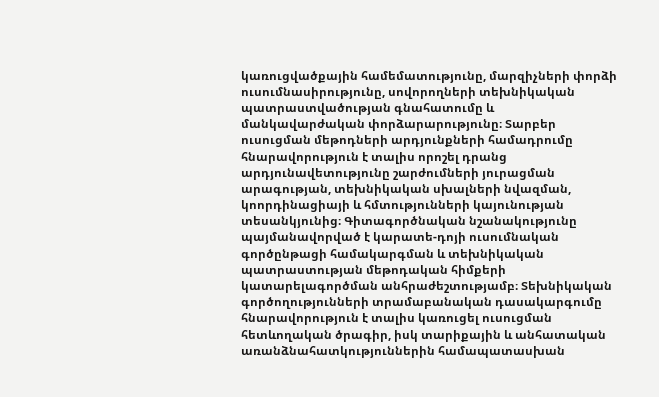կառուցվածքային համեմատությունը, մարզիչների փորձի ուսումնասիրությունը, սովորողների տեխնիկական պատրաստվածության գնահատումը և մանկավարժական փորձարարությունը։ Տարբեր ուսուցման մեթոդների արդյունքների համադրումը հնարավորություն է տալիս որոշել դրանց արդյունավետությունը շարժումների յուրացման արագության, տեխնիկական սխալների նվազման, կոորդինացիայի և հմտությունների կայունության տեսանկյունից։ Գիտագործնական նշանակությունը պայմանավորված է կարատե-դոյի ուսումնական գործընթացի համակարգման և տեխնիկական պատրաստության մեթոդական հիմքերի կատարելագործման անհրաժեշտությամբ։ Տեխնիկական գործողությունների տրամաբանական դասակարգումը հնարավորություն է տալիս կառուցել ուսուցման հետևողական ծրագիր, իսկ տարիքային և անհատական առանձնահատկություններին համապատասխան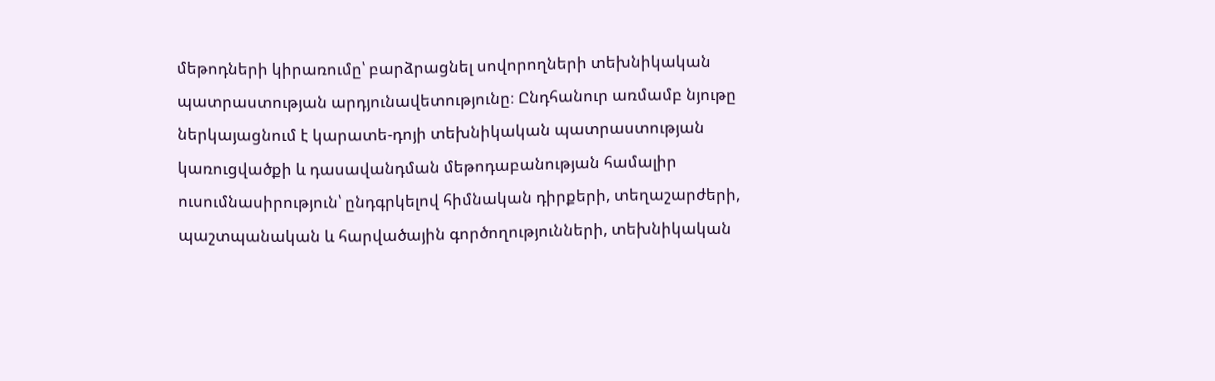մեթոդների կիրառումը՝ բարձրացնել սովորողների տեխնիկական պատրաստության արդյունավետությունը։ Ընդհանուր առմամբ նյութը ներկայացնում է կարատե-դոյի տեխնիկական պատրաստության կառուցվածքի և դասավանդման մեթոդաբանության համալիր ուսումնասիրություն՝ ընդգրկելով հիմնական դիրքերի, տեղաշարժերի, պաշտպանական և հարվածային գործողությունների, տեխնիկական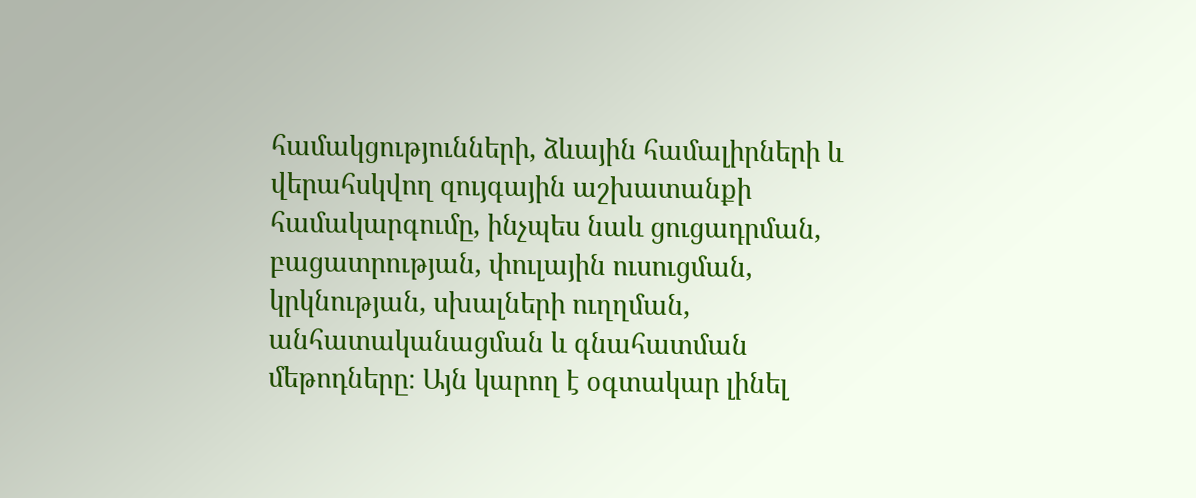համակցությունների, ձևային համալիրների և վերահսկվող զույգային աշխատանքի համակարգումը, ինչպես նաև ցուցադրման, բացատրության, փուլային ուսուցման, կրկնության, սխալների ուղղման, անհատականացման և գնահատման մեթոդները։ Այն կարող է օգտակար լինել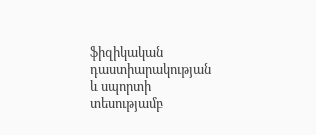ֆիզիկական դաստիարակության և սպորտի տեսությամբ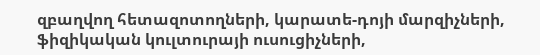զբաղվող հետազոտողների, կարատե-դոյի մարզիչների, ֆիզիկական կուլտուրայի ուսուցիչների,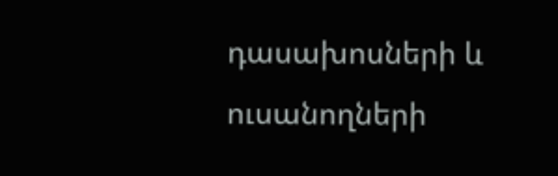դասախոսների և ուսանողների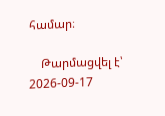համար։

    Թարմացվել է՝ 2026-09-17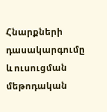Հնարքների դասակարգումը և ուսուցման մեթոդական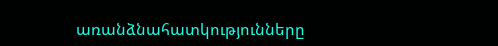առանձնահատկությունները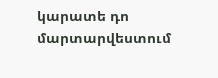կարատե դո մարտարվեստում